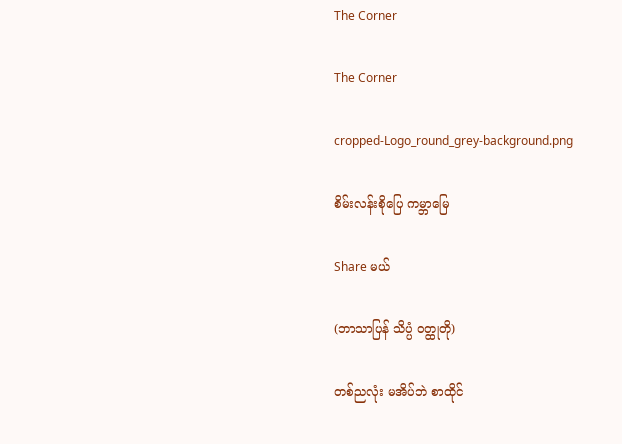The Corner

The Corner

cropped-Logo_round_grey-background.png

စိမ်းလန်းစိုပြေ ကမ္ဘာမြေ

Share မယ်

(ဘာသာပြန် သိပ္ပံ ဝတ္ထုတို)

တစ်ညလုံး မအိပ်ဘဲ စာထိုင်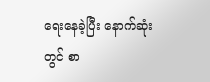ရေးနေခဲ့‌ပြီး နောက်ဆုံးတွင် စာ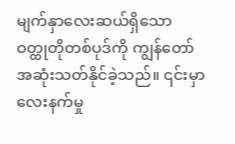မျက်နှာလေးဆယ်ရှိသော ဝတ္ထုတိုတစ်ပုဒ်ကို ကျွန်တော် အဆုံးသတ်နိုင်ခဲ့‌သည်။ ၎င်းမှာ လေးနက်မှု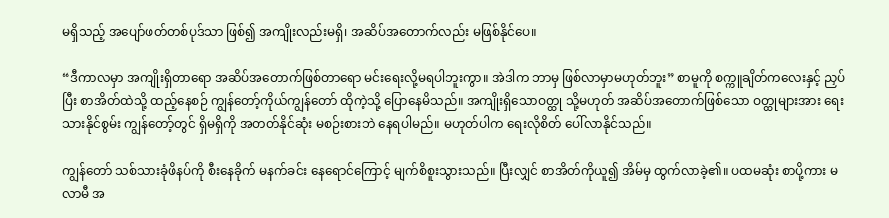မရှိသည့် အပျော်ဖတ်တစ်ပုဒ်သာ ဖြစ်၍ အကျိုးလည်းမရှိ၊ အဆိပ်အတောက်လည်း မဖြစ်နိုင်ပေ။

“ဒီကာလမှာ အကျိုးရှိတာရော အဆိပ်အတောက်ဖြစ်တာရော မင်းရေးလို့မရပါဘူးကွာ။ အဲဒါက ဘာမှ ဖြစ်လာမှာမဟုတ်ဘူး” စာမူကို စက္ကူချိတ်ကလေးနှင့် ညှပ်ပြီး စာအိတ်ထဲသို့ ထည့်နေစဉ် ကျွန်‌တော့်ကိုယ်ကျွန်တော် ထိုကဲ့သို့ ပြောနေမိသည်။ အကျိုးရှိသောဝတ္ထု သို့မဟုတ် အဆိပ်အတောက်ဖြစ်သော ဝတ္ထုများအား ရေးသားနိုင်စွမ်း ကျွန်တော့်တွင် ရှိမရှိကို အတတ်နိုင်ဆုံး မစဉ်းစားဘဲ နေရပါမည်။ မဟုတ်ပါက ရေးလိုစိတ် ပေါ်လာနိုင်သည်။

ကျွန်တော် ‌သစ်သားခုံဖိနပ်ကို စီးနေခိုက် မနက်ခင်း နေရောင်ကြောင့် မျက်စိစူးသွားသည်။ ပြီးလျှင် စာအိတ်ကိုယူ၍ အိမ်မှ ထွက်လာခဲ့၏။ ပထမဆုံး စာပို့ကား မလာမီ အ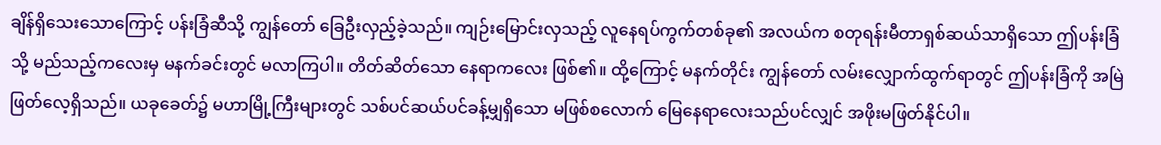ချိန်ရှိသေးသောကြောင့် ပန်းခြံဆီသို့ ကျွန်တော် ခြေဦးလှည့်ခဲ့သည်။ ကျဉ်းမြောင်းလှသည့် လူနေရပ်ကွက်တစ်ခု၏ အလယ်က စတုရန်းမီတာရှစ်ဆယ်သာရှိသော ဤပန်းခြံသို့ မည်သည့်ကလေးမှ မနက်ခင်းတွင် မလာကြပါ။ တိတ်ဆိတ်သော နေရာကလေး ဖြစ်၏။ ထို့ကြောင့် မနက်တိုင်း ကျွန်တော် လမ်းလျှောက်ထွက်ရာတွင် ဤပန်းခြံကို အမြဲဖြတ်လေ့ရှိသည်။ ယခုခေတ်၌ မဟာမြို့ကြီးများတွင် သစ်ပင်ဆယ်ပင်ခန့်မျှရှိသော မဖြစ်စလောက် မြေနေရာလေးသည်ပင်လျှင် အဖိုးမဖြတ်နိုင်ပါ။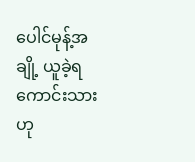ပေါင်မုန့်အချို့ ယူခဲ့ရကောင်းသားဟု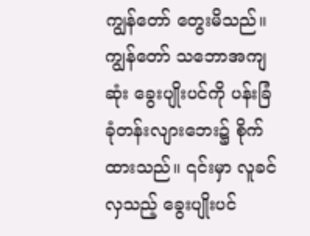ကျွန်တော် တွေးမိသည်။ ကျွန်တော် သဘောအကျဆုံး ခွေးပျိုးပင်ကို ပန်းခြံခုံတန်းလျားဘေး၌ စိုက်ထားသည်။ ၎င်းမှာ လူခင်လှသည့် ခွေးပျိုးပင်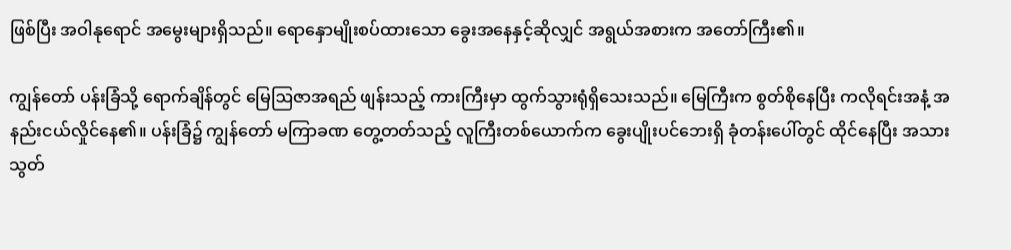ဖြစ်ပြီး အဝါနုရောင် အမွေးများရှိသည်။ ရောနှောမျိုးစပ်ထားသော ခွေးအနေနှင့်ဆိုလျှင် အရွယ်အစားက အတော်ကြီး၏။

ကျွန်တော် ပန်းခြံသို့ ရောက်ချိန်တွင် မြေဩဇာအရည် ဖျန်းသည့် ကားကြီးမှာ ထွက်သွားရုံရှိသေးသည်။ မြေကြီးက စွတ်စိုနေပြီး ကလိုရင်းအနံ့ အနည်းငယ်လှိုင်နေ၏။ ပန်းခြံ၌ ကျွန်တော် မကြာခဏ တွေ့တတ်သည့် လူကြီးတစ်ယောက်က ခွေးပျိုးပင်ဘေးရှိ ခုံတန်းပေါ်တွင် ထိုင်နေပြီး အသားသွတ်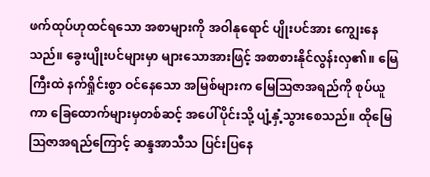ဖက်ထုပ်ဟုထင်ရသော အစာများကို အဝါနုရောင် ပျိုးပင်အား ကျွေးနေသည်။ ခွေးပျိုးပင်များမှာ များသောအားဖြင့် အစာစားနိုင်လွန်းလှ၏။ မြေကြီးထဲ နက်ရှိုင်းစွာ ဝင်နေသော အမြစ်များက မြေဩဇာအရည်ကို စုပ်ယူကာ ခြေထောက်များမှတစ်ဆင့် အပေါ်ပိုင်းသို့ ပျံ့နှံ့သွားစေသည်။ ထိုမြေဩဇာအရည်ကြောင့် ဆန္ဒအာသီသ ပြင်းပြနေ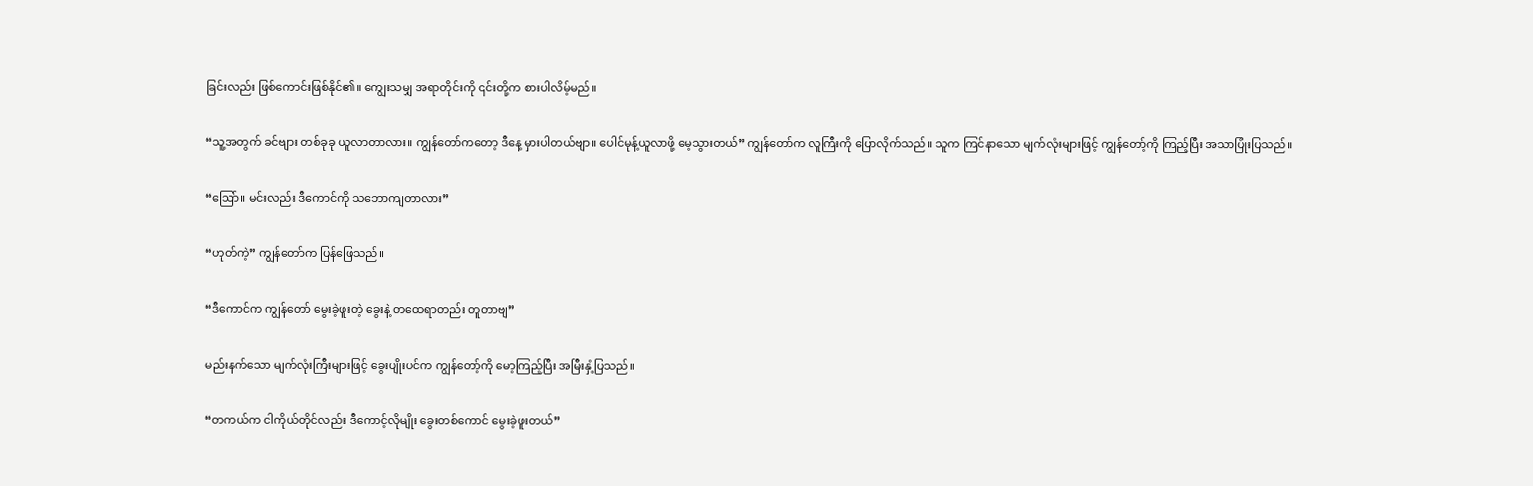ခြင်းလည်း ဖြစ်ကောင်းဖြစ်နိုင်၏။ ကျွေးသမျှ အရာတိုင်းကို ၎င်းတို့က စားပါလိမ့်မည်။

“သူ့အတွက် ခင်ဗျား တစ်ခုခု ယူလာတာလား။ ကျွန်တော်ကတော့ ဒီနေ့ မှားပါတယ်ဗျာ။ ပေါင်မုန့်ယူလာဖို့ မေ့သွားတယ်” ကျွန်တော်က လူကြီးကို ပြောလိုက်သည်။ သူက ကြင်နာသော မျက်လုံးများဖြင့် ကျွန်တော့်ကို ကြည့်ပြီး အသာပြုံးပြသည်။

“ဩော်။ မင်းလည်း ဒီကောင်ကို သဘောကျတာလား”

“ဟုတ်ကဲ့” ကျွန်တော်က ပြန်ဖြေသည်။

“ဒီကောင်က ကျွန်တော် မွေးခဲ့ဖူးတဲ့ ခွေးနဲ့ တထေရာတည်း တူတာဗျ”

မည်းနက်သော မျက်လုံးကြီးများဖြင့် ခွေးပျိုးပင်က ကျွန်တော့်ကို မော့ကြည့်ပြီး အမြီးနှံ့ပြသည်။

“တကယ်က ငါကိုယ်တိုင်လည်း ဒီကောင့်လိုမျိုး ခွေးတစ်ကောင် မွေးခဲ့ဖူးတယ်”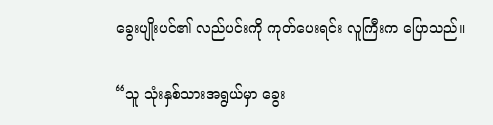ခွေးပျိုးပင်၏ လည်ပင်းကို ကုတ်ပေးရင်း လူကြီးက ပြောသည်။

“သူ သုံးနှစ်သားအရွယ်မှာ ခွေး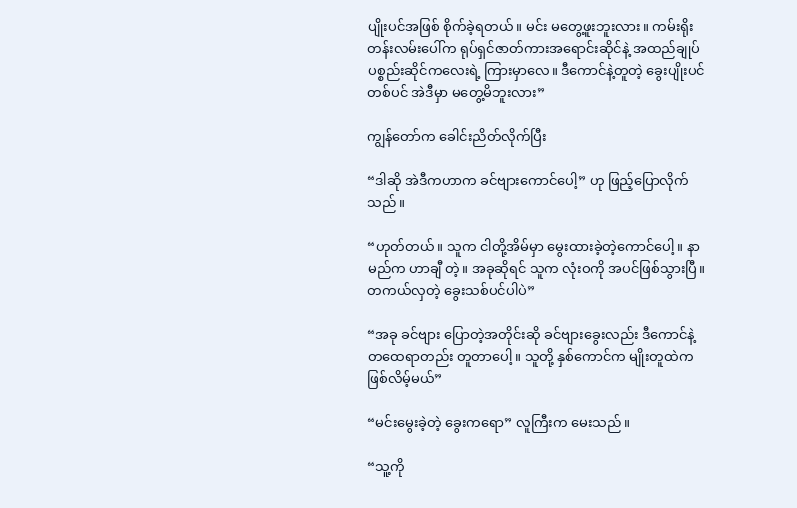ပျိုးပင်အဖြစ် စိုက်ခဲ့ရတယ်။ မင်း မတွေ့ဖူးဘူးလား။ ကမ်းရိုးတန်းလမ်းပေါ်က ရုပ်ရှင်ဇာတ်ကားအရောင်းဆိုင်နဲ့ အထည်ချုပ်ပစ္စည်းဆိုင်ကလေးရဲ့ ကြားမှာလေ။ ဒီကောင်နဲ့တူတဲ့ ခွေးပျိုးပင်တစ်ပင် အဲဒီမှာ မတွေ့မိဘူးလား”

ကျွန်တော်က ခေါင်းညိတ်လိုက်ပြီး

“ဒါဆို အဲဒီကဟာက ခင်ဗျားကောင်ပေါ့” ဟု ဖြည့်ပြောလိုက်သည်။

“ဟုတ်တယ်။ သူက ငါတို့အိမ်မှာ မွေးထားခဲ့တဲ့ကောင်ပေါ့။ နာမည်က ဟာချီ တဲ့။ အခုဆိုရင် သူက လုံးဝကို အပင်ဖြစ်သွားပြီ။ တကယ်လှတဲ့ ခွေးသစ်ပင်ပါပဲ”

“အခု ခင်ဗျား ပြောတဲ့အတိုင်းဆို ခင်ဗျားခွေးလည်း ဒီကောင်နဲ့ တထေရာတည်း တူတာပေါ့။ သူတို့ နှစ်ကောင်က မျိုးတူထဲက ဖြစ်လိမ့်မယ်”

“မင်းမွေးခဲ့တဲ့ ခွေးကရော” လူကြီးက မေးသည်။

“သူ့ကို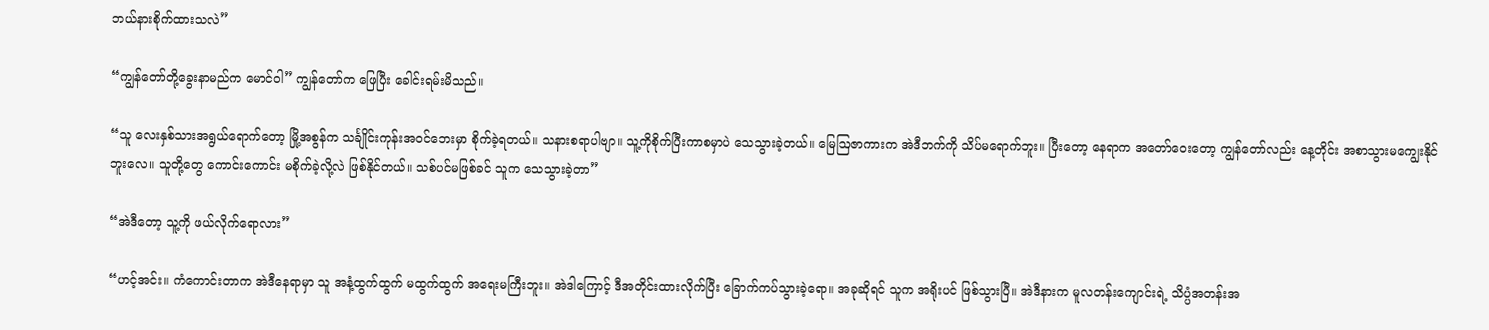ဘယ်နားစိုက်ထားသလဲ”

“ကျွန်တော်တို့ခွေးနာမည်က မောင်ဝါ” ကျွန်တော်က ဖြေပြီး ခေါင်းရမ်းမိသည်။

“သူ လေးနှစ်သားအရွယ်ရောက်တော့ မြို့အစွန်က သင်္ချိုင်းကုန်းအဝင်ဘေးမှာ စိုက်ခဲ့ရတယ်။ သနားစရာပါဗျာ။ သူ့ကိုစိုက်ပြီးကာစမှာပဲ သေသွားခဲ့တယ်။ မြေဩဇာကားက အဲဒီဘက်ကို သိပ်မရောက်ဘူး။ ပြီးတော့ နေရာက အတော်ဝေးတော့ ကျွန်တော်လည်း နေ့တိုင်း အစာသွားမကျွေးနိုင်ဘူးလေ။ သူတို့တွေ ကောင်းကောင်း မစိုက်ခဲ့လို့လဲ ဖြစ်နိုင်တယ်။ သစ်ပင်မဖြစ်ခင် သူက သေသွားခဲ့တာ”

“အဲဒီတော့ သူ့ကို ဖယ်လိုက်ရောလား”

“ဟင့်အင်း။ ကံကောင်းတာက အဲဒီနေရာမှာ သူ အနံ့ထွက်ထွက် မထွက်ထွက် အရေးမကြီးဘူး။ အဲဒါကြောင့် ဒီအတိုင်းထားလိုက်ပြီး ခြောက်ကပ်သွားခဲ့ရော။ အခုဆိုရင် သူက အရိုးပင် ဖြစ်သွားပြီ။ အဲဒီနားက မူလတန်းကျောင်းရဲ့ သိပ္ပံအတန်းအ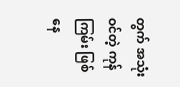တွက် အသုံးဝင်တဲ့ ကုန်ကြမ်း ဖြစ်နေ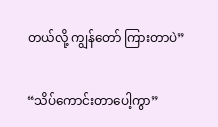တယ်လို့ ကျွန်တော် ကြားတာပဲ”

“သိပ်ကောင်းတာပေါ့ကွာ”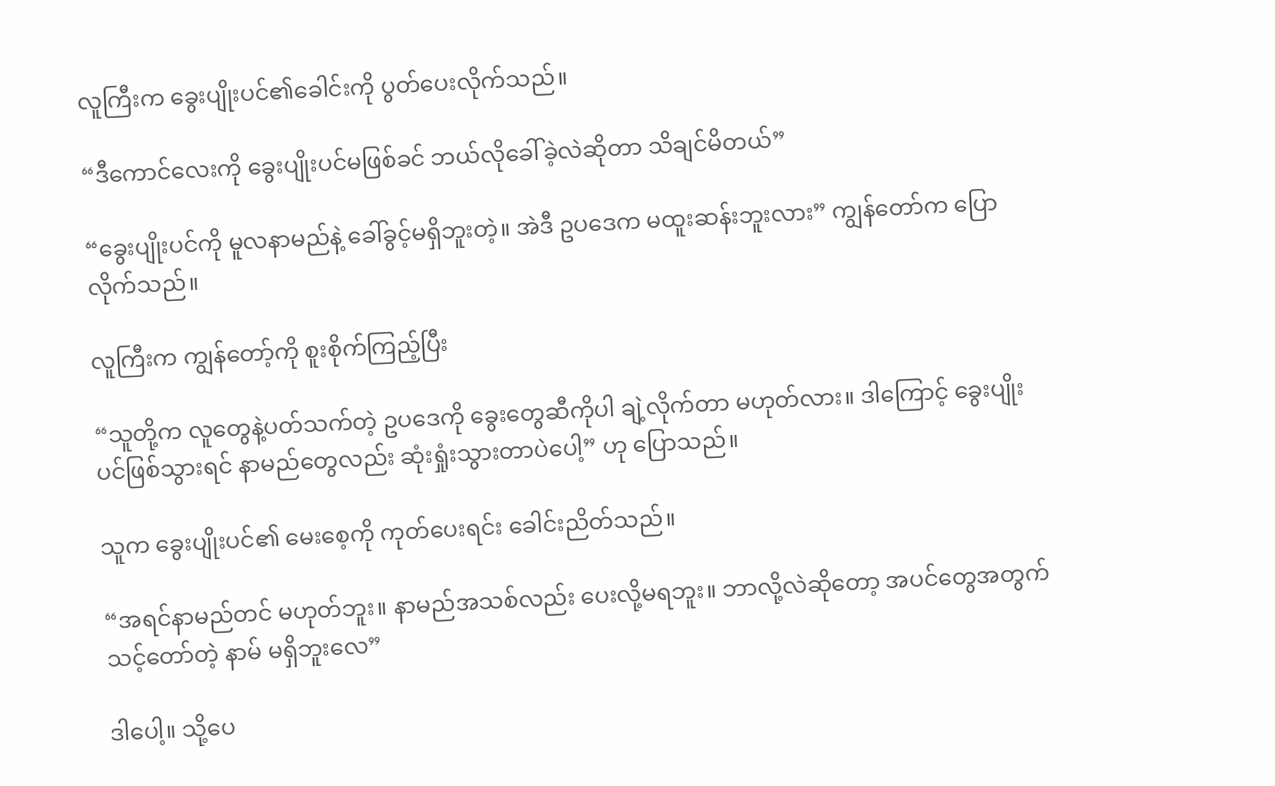လူကြီးက ခွေးပျိုးပင်၏ခေါင်းကို ပွတ်ပေးလိုက်သည်။

“ဒီကောင်လေးကို ခွေးပျိုးပင်မဖြစ်ခင် ဘယ်လိုခေါ်ခဲ့လဲဆိုတာ သိချင်မိတယ်”

“ခွေးပျိုးပင်ကို မူလနာမည်နဲ့ ခေါ်ခွင့်မရှိဘူးတဲ့။ အဲဒီ ဥပဒေက မထူးဆန်းဘူးလား” ကျွန်တော်က ပြောလိုက်သည်။

လူကြီးက ကျွန်တော့်ကို စူးစိုက်ကြည့်ပြီး

“သူတို့က လူတွေနဲ့ပတ်သက်တဲ့ ဥပဒေကို ခွေးတွေဆီကိုပါ ချဲ့လိုက်တာ မဟုတ်လား။ ဒါကြောင့် ခွေးပျိုးပင်ဖြစ်သွားရင် နာမည်တွေလည်း ဆုံးရှုံးသွားတာပဲပေါ့” ဟု ပြောသည်။

သူက ခွေးပျိုးပင်၏ မေးစေ့ကို ကုတ်ပေးရင်း ခေါင်းညိတ်သည်။

“အရင်နာမည်တင် မဟုတ်ဘူး။ နာမည်အသစ်လည်း ပေးလို့မရဘူး။ ဘာလို့လဲဆိုတော့ အပင်တွေအတွက် သင့်တော်တဲ့ နာမ် မရှိဘူးလေ”

ဒါပေါ့။ သို့ပေ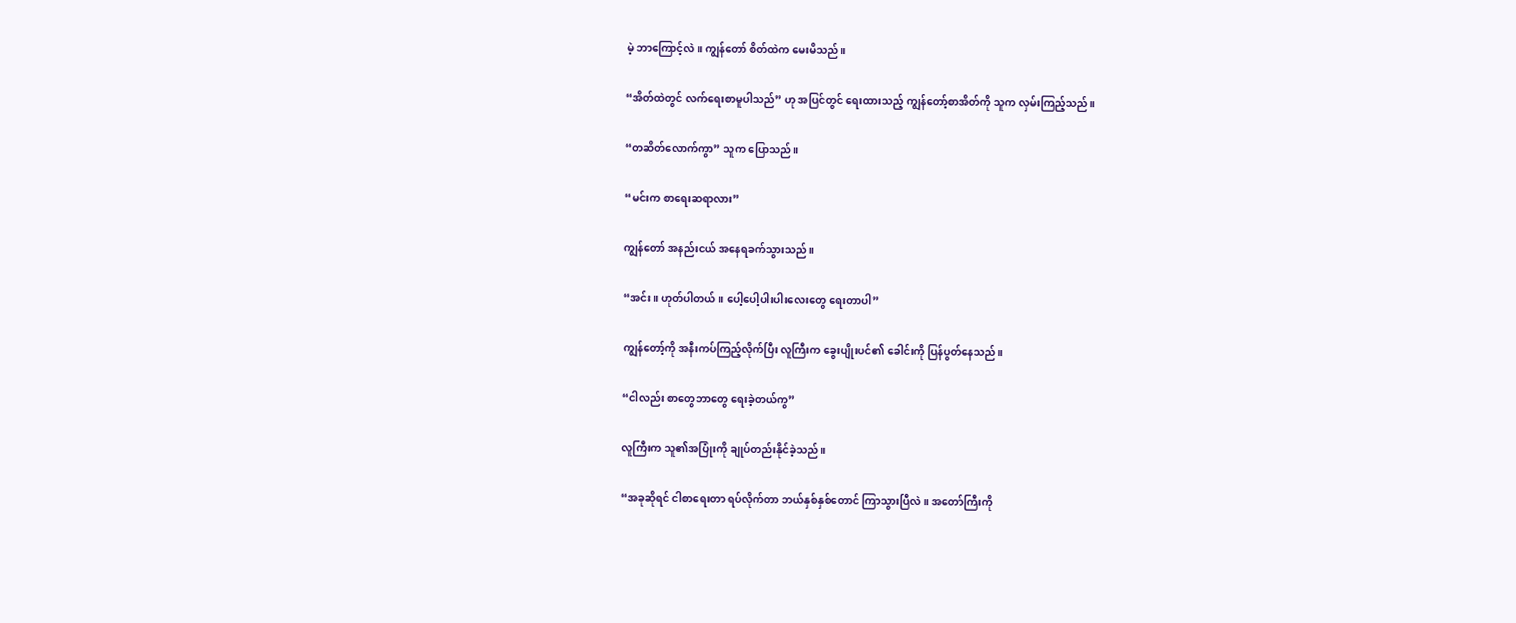မဲ့ ဘာကြောင့်လဲ။ ကျွန်တော် စိတ်ထဲက မေးမိသည်။

“အိတ်ထဲတွင် လက်ရေးစာမူပါသည်” ဟု အပြင်တွင် ရေးထားသည့် ကျွန်တော့်စာအိတ်ကို သူက လှမ်းကြည့်သည်။

“တဆိတ်လောက်ကွာ” သူက ပြောသည်။

“မင်းက စာရေးဆရာလား”

ကျွန်တော် အနည်းငယ် အနေရခက်သွားသည်။

“အင်း။ ဟုတ်ပါတယ်။ ပေါ့ပေါ့ပါးပါးလေးတွေ ရေးတာပါ”

ကျွန်တော့်ကို အနီးကပ်ကြည့်လိုက်ပြီး လူကြီးက ခွေးပျိုးပင်၏ ခေါင်းကို ပြန်ပွတ်နေသည်။

“ငါ‌လည်း စာတွေဘာတွေ ရေးခဲ့တယ်ကွ”

လူကြီးက သူ၏အပြုံးကို ချုပ်တည်းနိုင်ခဲ့သည်။

“အခုဆိုရင် ငါစာရေးတာ ရပ်လိုက်တာ ဘယ်နှစ်နှစ်တောင် ကြာသွားပြီလဲ။ အတော်ကြီးကို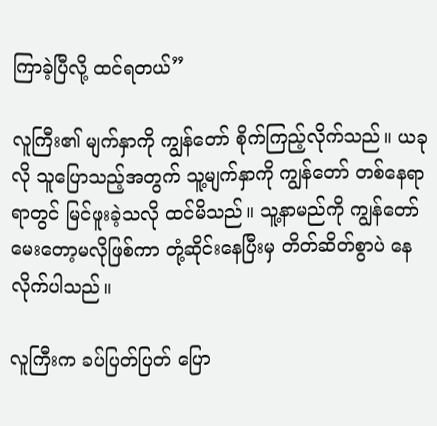ကြာခဲ့ပြီလို့ ထင်ရတယ်”

လူကြီး၏ မျက်နှာကို ကျွန်တော် စိုက်ကြည့်လိုက်သည်။ ယခုလို သူပြောသည့်အတွက် သူ့မျက်နှာကို ကျွန်တော် တစ်နေရာရာတွင် မြင်ဖူးခဲ့သလို ထင်မိသည်။ သူ့နာမည်ကို ကျွန်တော် မေးတော့မလိုဖြစ်ကာ တုံ့ဆိုင်းနေပြီးမှ တိတ်ဆိတ်စွာပဲ နေလိုက်ပါသည်။

လူကြီးက ခပ်ပြတ်ပြတ် ပြော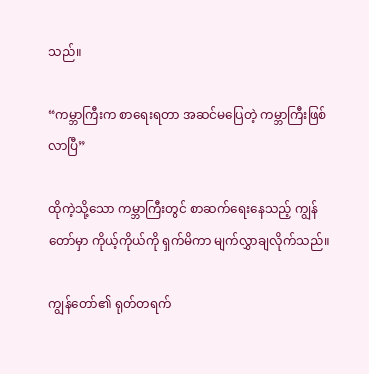သည်။

“ကမ္ဘာကြီးက စာရေးရတာ အဆင်မပြေတဲ့ ကမ္ဘာကြီးဖြစ်လာပြီ”

ထိုကဲ့သို့သော ကမ္ဘာကြီးတွင် စာဆက်ရေးနေသည့် ကျွန်တော်မှာ ကိုယ့်ကိုယ်ကို ရှက်မိကာ မျက်လွှာချလိုက်သည်။

ကျွန်တော်၏ ရုတ်တရက်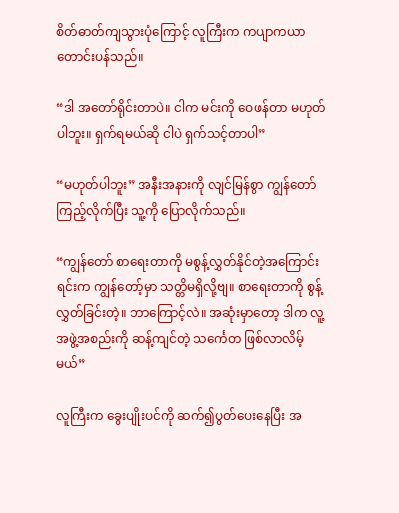စိတ်ဓာတ်ကျသွားပုံကြောင့် လူကြီးက ကပျာကယာ တောင်းပန်သည်။

“ဒါ အတော်ရိုင်းတာပဲ။ ငါက မင်းကို ဝေဖန်တာ မဟုတ်ပါဘူး။ ရှက်ရမယ်ဆို ငါပဲ ရှက်သင့်တာပါ”

“မဟုတ်ပါဘူး” အနီးအနားကို လျင်မြန်စွာ ကျွန်တော် ကြည့်လိုက်ပြီး သူ့ကို ပြောလိုက်သည်။

“ကျွန်တော် စာရေးတာကို မစွန့်လွှတ်နိုင်တဲ့အကြောင်းရင်းက ကျွန်တော့်မှာ သတ္တိမရှိလို့ဗျ။ စာရေးတာကို စွန့်လွှတ်ခြင်းတဲ့။ ဘာကြောင့်လဲ။ အဆုံးမှာတော့ ဒါက လူ့အဖွဲ့အစည်းကို ဆန့်ကျင်တဲ့ သင်္ကေတ ဖြစ်လာလိမ့်မယ်”

လူကြီးက ခွေးပျိုးပင်ကို ဆက်၍ပွတ်ပေးနေပြီး အ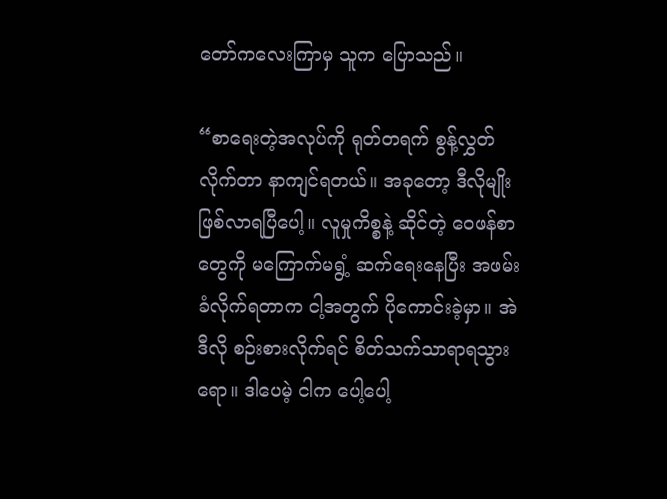တော်ကလေးကြာမှ သူက ပြောသည်။

“စာရေးတဲ့အလုပ်ကို ရုတ်တရက် စွန့်လွှတ်လိုက်တာ နာကျင်ရတယ်။ အခုတော့ ဒီလိုမျိုး ဖြစ်လာရပြီပေါ့။ လူမှုကိစ္စနဲ့ ဆိုင်တဲ့ ဝေဖန်စာတွေကို မကြောက်မရွံ့ ဆက်ရေးနေပြီး အဖမ်းခံလိုက်ရတာက ငါ့အတွက် ပိုကောင်းခဲ့မှာ။ အဲဒီလို စဉ်းစားလိုက်ရင် စိတ်သက်သာရာရသွားရော။ ဒါပေမဲ့ ငါက ပေါ့ပေါ့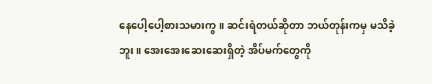နေ‌ပေါ့ပေါ့စားသမားကွ။ ဆင်းရဲတယ်ဆိုတာ ဘယ်တုန်းကမှ မသိခဲ့ဘူး။ အေးအေးဆေးဆေးရှိတဲ့ အိပ်မက်တွေကို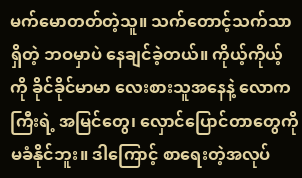မက်မောတတ်တဲ့သူ။ သက်တောင့်သက်သာရှိတဲ့ ဘဝမှာပဲ နေချင်ခဲ့တယ်။ ကိုယ့်ကိုယ့်ကို ခိုင်ခိုင်မာမာ လေးစားသူအနေနဲ့ လောကကြီးရဲ့ အမြင်တွေ၊ လှောင်ပြောင်တာ‌တွေကို မခံနိုင်ဘူး။ ဒါကြောင့် စာရေးတဲ့အလုပ်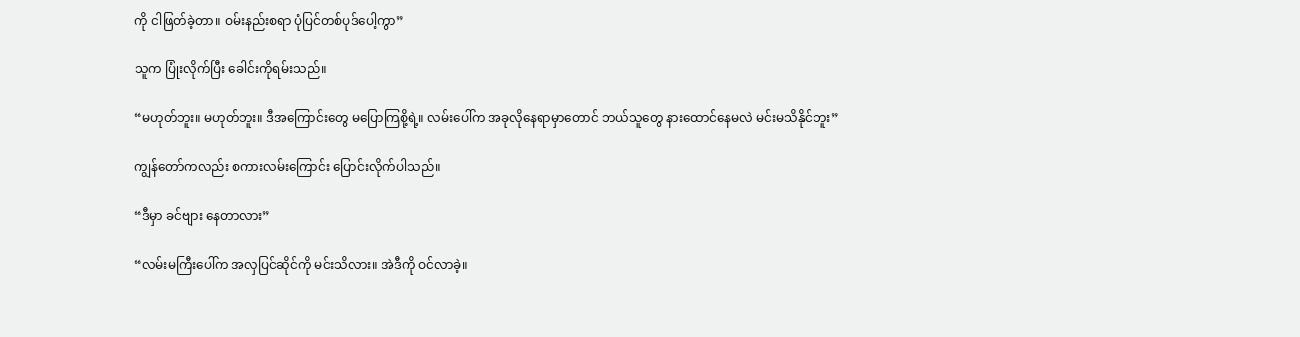ကို ငါဖြတ်ခဲ့တာ။ ဝမ်းနည်းစရာ ပုံပြင်တစ်ပုဒ်ပေါ့ကွာ”

သူက ပြုံးလိုက်ပြီး ခေါင်းကိုရမ်းသည်။

“မဟုတ်ဘူး။ မဟုတ်ဘူး။ ဒီအကြောင်းတွေ မပြောကြစို့ရဲ့။ လမ်းပေါ်က အခုလိုနေရာမှာတောင် ဘယ်သူတွေ နားထောင်နေမလဲ မင်းမသိနိုင်ဘူး”

ကျွန်တော်ကလည်း စကားလမ်းကြောင်း ပြောင်းလိုက်ပါသည်။

“ဒီ‌မှာ ခင်ဗျား နေတာလား”

“လမ်းမကြီးပေါ်က အလှပြင်ဆိုင်ကို မင်းသိလား။ အဲဒီကို ဝင်လာခဲ့။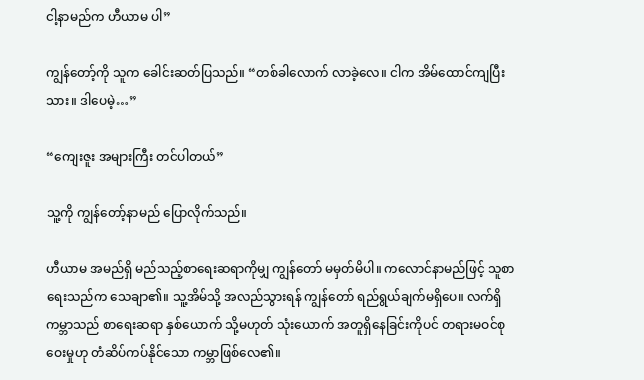ငါ့နာမည်က ဟီယာမ ပါ”

ကျွန်တော့်ကို သူက ခေါင်းဆတ်ပြသည်။ “တစ်ခါလောက် လာခဲ့လေ။ ငါက အိမ်ထောင်ကျပြီးသား။ ဒါပေမဲ့…”

“ကျေးဇူး အများကြီး တင်ပါတယ်”

သူ့ကို ကျွန်တော့်နာမည် ပြောလိုက်သည်။

ဟီယာမ အမည်ရှိ မည်သည့်စာရေးဆရာကိုမျှ ကျွန်တော် မမှတ်မိပါ။ ကလောင်နာမည်ဖြင့် သူစာရေးသည်က သေချာ၏။ သူ့အိမ်သို့ အလည်သွားရန် ကျွန်တော် ရည်ရွယ်ချက်မရှိပေ။ လက်ရှိကမ္ဘာသည် စာရေးဆရာ နှစ်ယောက် သို့မဟုတ် သုံးယောက် အတူရှိနေခြင်းကိုပင် တရားမဝင်စုဝေးမှုဟု တံဆိပ်ကပ်နိုင်သော ကမ္ဘာဖြစ်လေ၏။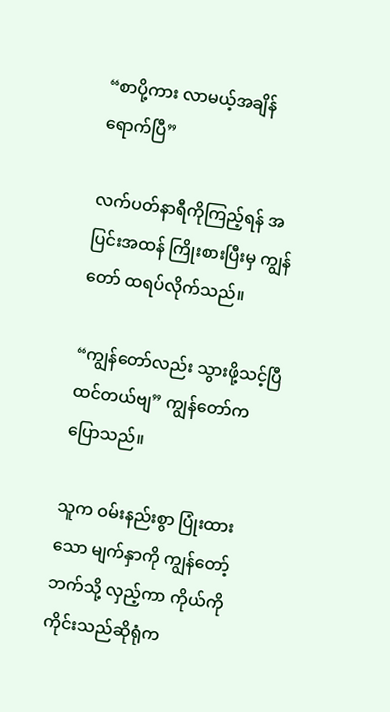“စာပို့ကား လာမယ့်အချိန် ရောက်ပြီ”

လက်ပတ်နာရီကိုကြည့်ရန် အပြင်းအထန် ကြိုးစားပြီးမှ ကျွန်တော် ထရပ်လိုက်သည်။

“ကျွန်တော်လည်း သွားဖို့သင့်ပြီ ထင်တယ်ဗျ” ကျွန်တော်က ပြောသည်။

သူက ဝမ်းနည်းစွာ ပြုံးထားသော မျက်နှာကို ကျွန်တော့်ဘက်သို့ လှည့်ကာ ကိုယ်ကို ကိုင်းသည်ဆိုရုံက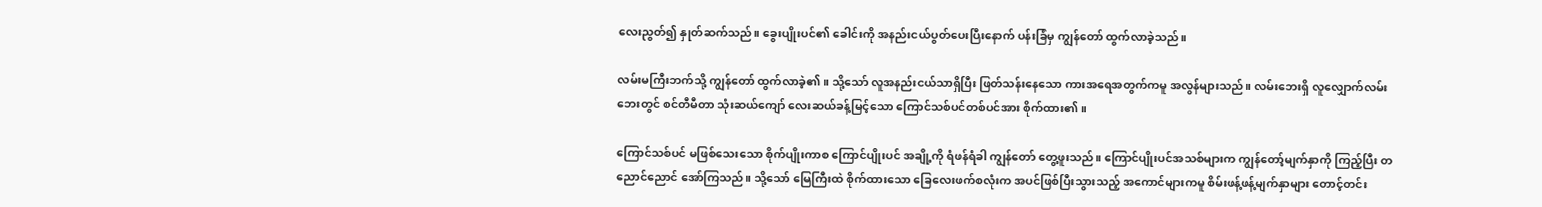လေးညွတ်၍ နှုတ်ဆက်သည်။ ခွေးပျိုးပင်၏ ခေါင်းကို အနည်းငယ်ပွတ်ပေးပြီးနောက် ပန်းခြံမှ ကျွန်တော် ထွက်လာခဲ့သည်။

လမ်းမကြီးဘက်သို့ ကျွန်တော် ထွက်လာခဲ့၏။ သို့သော် လူအနည်းငယ်သာရှိပြီး ဖြတ်သန်းနေသော ကားအရေအတွက်ကမူ အလွန်များသည်။ လမ်းဘေးရှိ လူလျှောက်လမ်းဘေးတွင် စင်တီမီတာ သုံးဆယ်ကျော် လေးဆယ်ခန့်မြင့်သော ကြောင်သစ်ပင်တစ်ပင်အား စိုက်ထား၏။

ကြောင်သစ်ပင် မဖြစ်သေးသော စိုက်ပျိုးကာစ ကြောင်ပျိုးပင် အချို့ကို ရံဖန်ရံခါ ကျွန်တော် တွေ့ဖူးသည်။ ကြောင်ပျိုးပင်အသစ်များက ကျွန်တော့်မျက်နှာကို ကြည့်ပြီး တညောင်ညောင် အော်ကြသည်။ သို့သော် မြေကြီးထဲ စိုက်ထားသော ခြေလေးဖက်စလုံးက အပင်ဖြစ်ပြီးသွားသည့် အကောင်များကမူ စိမ်းဖန့်ဖန့်မျက်နှာများ တောင့်တင်း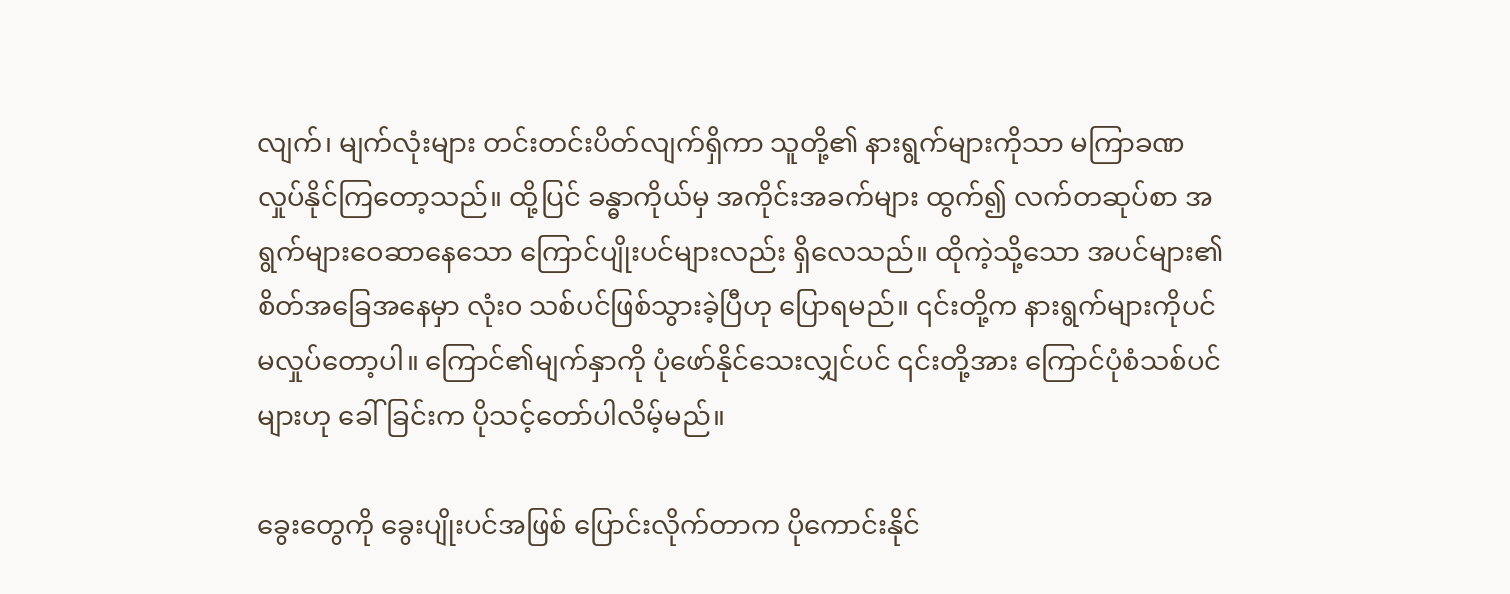လျက်၊ မျက်လုံးများ တင်းတင်းပိတ်လျက်ရှိကာ သူတို့၏ နားရွက်များကိုသာ မကြာခဏ လှုပ်နိုင်ကြတော့သည်။ ထို့ပြင် ခန္ဓာကိုယ်မှ အကိုင်းအခက်များ ထွက်၍ လက်တဆုပ်စာ အရွက်များဝေဆာနေသော ကြောင်ပျိုးပင်များလည်း ရှိလေသည်။ ထိုကဲ့သို့သော အပင်များ၏ စိတ်အခြေအနေမှာ လုံးဝ သစ်ပင်ဖြစ်သွား‌ခဲ့ပြီဟု ပြောရမည်။ ၎င်းတို့က နားရွက်များကိုပင် မလှုပ်တော့ပါ။ ကြောင်၏မျက်နှာကို ပုံဖော်နိုင်သေးလျှင်ပင် ၎င်းတို့အား ကြောင်ပုံစံသစ်ပင်များဟု ခေါ်ခြင်းက ပိုသင့်တော်ပါလိမ့်မည်။

ခွေးတွေကို ခွေးပျိုးပင်အဖြစ် ပြောင်းလိုက်တာက ပိုကောင်းနိုင်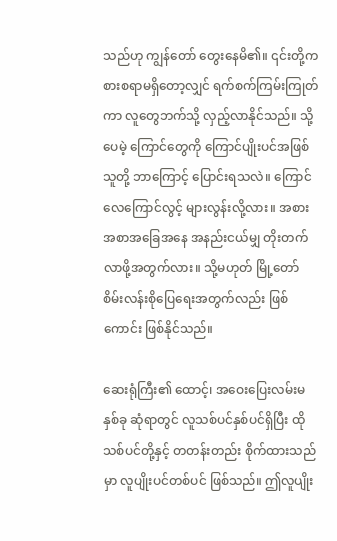သည်ဟု ကျွန်တော် တွေးနေမိ၏။ ၎င်းတို့က စားစရာမရှိတော့လျှင် ရက်စက်ကြမ်းကြုတ်ကာ လူတွေဘက်သို့ လှည့်လာနိုင်သည်။ သို့ပေမဲ့ ကြောင်တွေကို ကြောင်ပျိုးပင်အဖြစ် သူတို့ ဘာကြောင့် ပြောင်းရသလဲ။ ကြောင်လေကြောင်လွင့် များလွန်းလို့လား။ အစားအစာအခြေအနေ အနည်းငယ်မျှ တိုးတက်လာဖို့အတွက်လား။ သို့မဟုတ် မြို့တော် စိမ်းလန်းစိုပြေရေးအတွက်လည်း ဖြစ်ကောင်း ဖြစ်နိုင်သည်။

ဆေးရုံကြီး၏ ထောင့်၊ အဝေးပြေးလမ်းမနှစ်ခု ဆုံရာတွင် လူသစ်ပင်နှစ်ပင်ရှိပြီး ထိုသစ်ပင်တို့နှင့် တတန်းတည်း စိုက်ထားသည်မှာ လူပျိုးပင်တစ်ပင် ဖြစ်သည်။ ဤလူပျိုး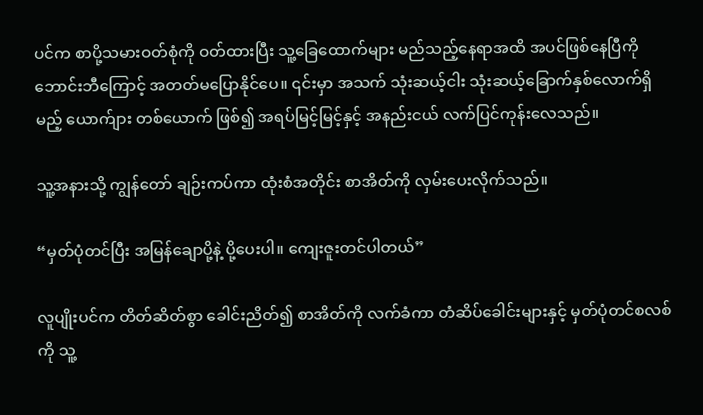ပင်က စာပို့သမားဝတ်စုံကို ဝတ်ထားပြီး သူ့ခြေထောက်များ မည်သည့်နေရာအထိ အပင်ဖြစ်နေပြီကို ဘောင်းဘီကြောင့် အတတ်မပြောနိုင်‌ပေ။ ၎င်းမှာ အသက် သုံးဆယ့်ငါး သုံးဆယ့်ခြောက်နှစ်လောက်ရှိမည့် ယောက်ျား တစ်ယောက် ဖြစ်၍ အရပ်မြင့်မြင့်နှင့် အနည်းငယ် လက်ပြင်ကုန်း‌လေသည်။

သူ့အနားသို့ ကျွန်တော် ချဉ်းကပ်ကာ ထုံးစံအတိုင်း စာအိတ်ကို လှမ်းပေးလိုက်သည်။

“မှတ်ပုံတင်ပြီး အမြန်ချောပို့နဲ့ ပို့ပေးပါ။ ကျေးဇူးတင်ပါတယ်”

လူပျိုးပင်က တိတ်ဆိတ်စွာ ခေါင်းညိတ်၍ စာအိတ်ကို လက်ခံကာ တံဆိပ်ခေါင်းများနှင့် မှတ်ပုံတင်စလစ်ကို သူ့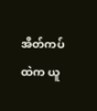အိတ်ကပ်ထဲက ယူ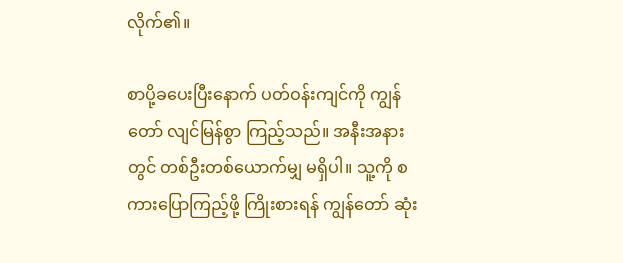လိုက်၏။

စာပို့ခပေးပြီးနောက် ပတ်ဝန်းကျင်ကို ကျွန်တော် လျင်မြန်စွာ ကြည့်သည်။ အနီးအနားတွင် တစ်ဦးတစ်ယောက်မျှ မရှိပါ။ သူ့ကို စကားပြောကြည့်ဖို့ ကြိုးစားရန် ကျွန်တော် ဆုံး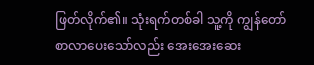ဖြတ်လိုက်၏။ သုံးရက်တစ်ခါ သူ့ကို ကျွန်တော် စာလာပေးသော်‌လည်း အေးအေးဆေး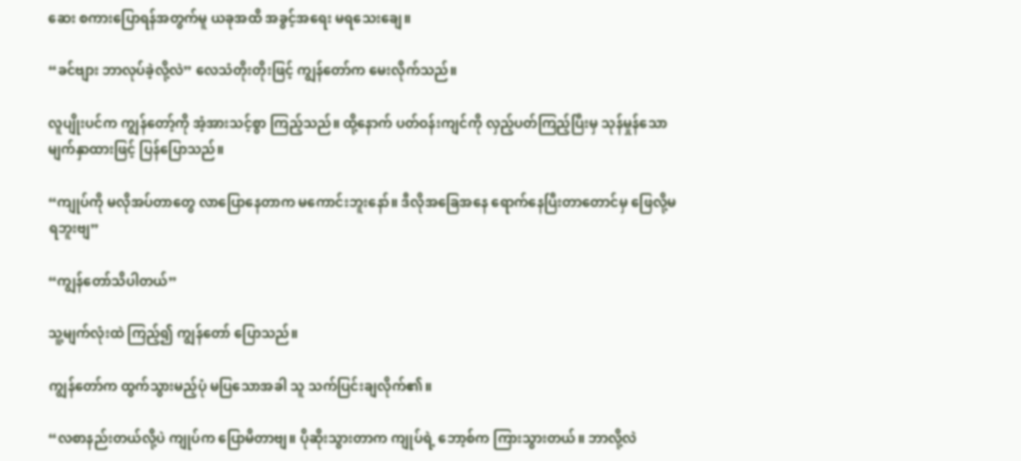ဆေး စကားပြောရန်အတွက်မူ ယခုအထိ အခွင့်အရေး မရသေးချေ။

“ခင်ဗျား ဘာလုပ်ခဲ့လို့လဲ” လေသံတိုးတိုးဖြင့် ကျွန်တော်က မေးလိုက်သည်။

လူပျိုးပင်က ကျွန်တော့်ကို အံ့အားသင့်စွာ ကြည့်သည်။ ထို့နောက် ပတ်ဝန်းကျင်ကို လှည့်ပတ်ကြည့်ပြီးမှ သုန်မှုန်သော မျက်နှာထားဖြင့် ပြန်ပြောသည်။

“ကျုပ်ကို မလိုအပ်တာတွေ လာပြောနေတာက မကောင်းဘူး‌နော်။ ဒီလိုအခြေအနေ ရောက်နေပြီးတာတောင်မှ ဖြေလို့မရဘူးဗျ”

“ကျွန်တော်သိပါတယ်”

သူ့မျက်လုံးထဲ ကြည့်၍ ကျွန်တော် ပြောသည်။

ကျွန်တော်က ထွက်သွားမည့်ပုံ မပြသောအခါ သူ သက်ပြင်းချလိုက်၏။

“လစာနည်းတယ်လို့ပဲ ကျုပ်က ပြောမိတာဗျ။ ပိုဆိုးသွားတာက ကျုပ်ရဲ့ ဘော့စ်က ကြားသွားတယ်။ ဘာလို့လဲ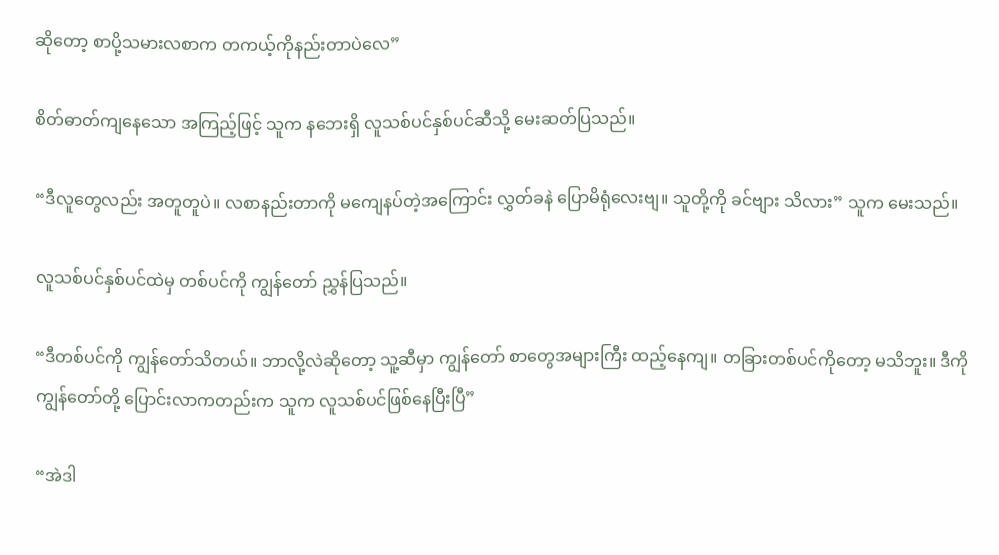ဆိုတော့ စာပို့သမားလစာက တကယ့်ကိုနည်းတာပဲလေ”

စိတ်ဓာတ်ကျနေသော အကြည့်ဖြင့် သူက နဘေးရှိ လူသစ်ပင်နှစ်ပင်ဆီသို့ မေးဆတ်ပြသည်။

“ဒီလူတွေလည်း အတူတူပဲ။ လစာနည်းတာကို မကျေနပ်တဲ့အကြောင်း လွှတ်ခနဲ ပြောမိရုံလေးဗျ။ သူတို့ကို ခင်ဗျား သိလား” သူက မေးသည်။

လူသစ်ပင်နှစ်ပင်ထဲမှ တစ်ပင်ကို ကျွန်တော် ညွှန်ပြသည်။

“ဒီတစ်ပင်ကို ကျွန်တော်သိတယ်။ ဘာလို့လဲဆိုတော့ သူ့ဆီမှာ ကျွန်တော် စာတွေအများကြီး ထည့်နေကျ။ တခြားတစ်ပင်ကိုတော့ မသိဘူး။ ဒီကို ကျွန်တော်တို့ ပြောင်းလာကတည်းက သူက လူသစ်ပင်ဖြစ်နေပြီးပြီ”

“အဲဒါ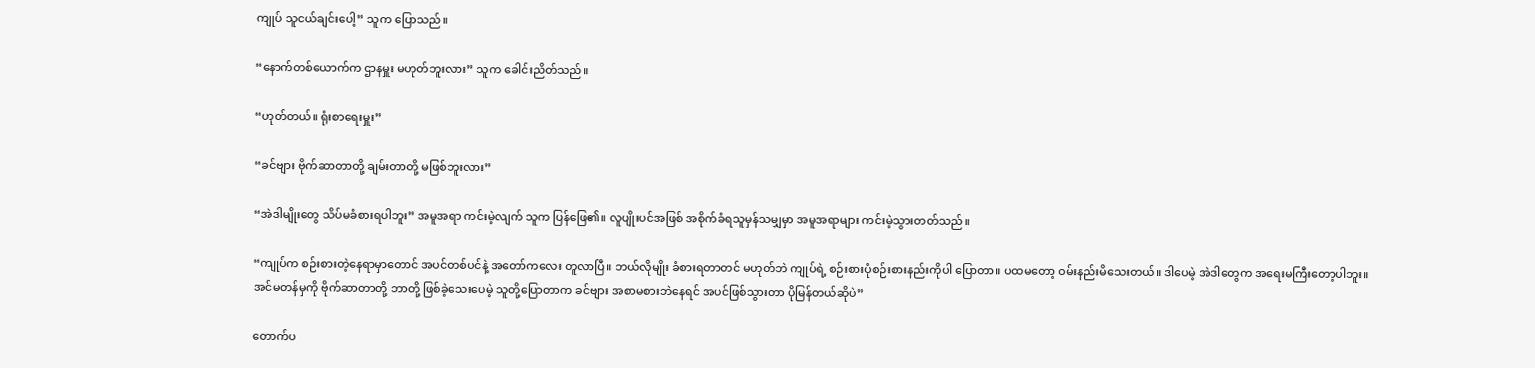ကျုပ် သူငယ်ချင်းပေါ့” သူက ပြောသည်။

“နောက်တစ်ယောက်က ဌာနမှူး မဟုတ်ဘူးလား” သူက ခေါင်းညိတ်သည်။

“ဟုတ်တယ်။ ရုံးစာရေးမှူး”

“ခင်ဗျား ဗိုက်ဆာတာတို့ ချမ်းတာတို့ မဖြစ်ဘူးလား”

“အဲဒါမျိုးတွေ သိပ်မခံစားရပါဘူး” အမူအရာ ကင်းမဲ့လျက် သူက ပြန်ဖြေ၏။ လူပျိုးပင်အဖြစ် အစိုက်ခံရသူမှန်သမျှမှာ အမူအရာများ ကင်းမဲ့သွားတတ်သည်။

“ကျုပ်က စဉ်းစားတဲ့နေရာမှာတောင် အပင်တစ်ပင်နဲ့ အတော်ကလေး တူလာပြီ။ ဘယ်လိုမျိုး ခံစားရတာတင် မဟုတ်ဘဲ ကျုပ်ရဲ့ စဉ်းစားပုံစဉ်းစားနည်းကိုပါ ပြောတာ။ ပထမတော့ ဝမ်းနည်းမိသေးတယ်။ ဒါပေမဲ့ အဲဒါတွေက အရေးမကြီးတော့ပါဘူး။ အင်မတန်မှကို ဗိုက်ဆာတာတို့ ဘာတို့ ဖြစ်ခဲ့သေးပေမဲ့ သူတို့ပြောတာက ခင်ဗျား အစာမစားဘဲနေရင် အပင်ဖြစ်သွားတာ ပိုမြန်တယ်ဆိုပဲ”

တောက်ပ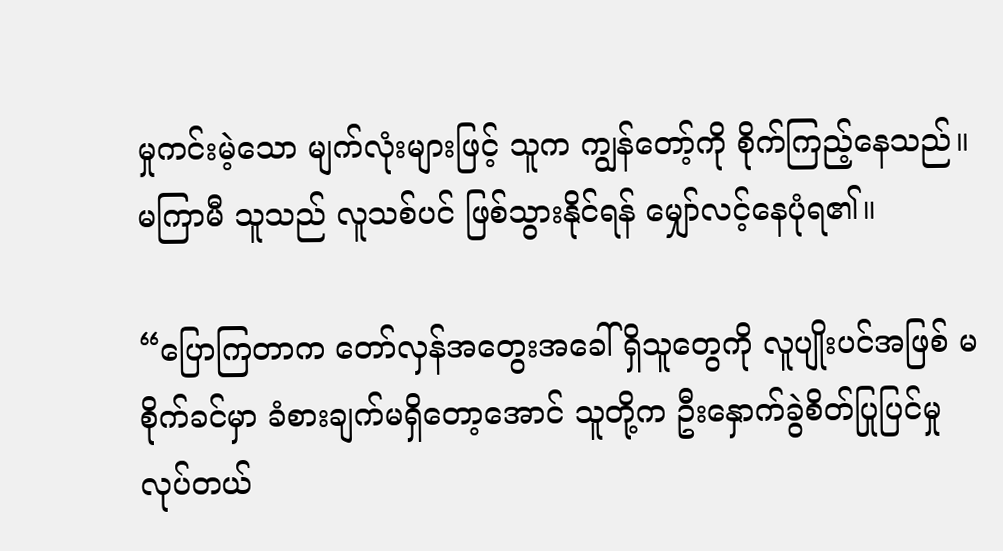မှုကင်းမဲ့သော မျက်လုံးများဖြင့် သူက ကျွန်တော့်ကို စိုက်ကြည့်နေသည်။ မကြာမီ သူသည် လူသစ်ပင် ဖြစ်သွားနိုင်ရန် မျှော်လင့်နေပုံရ၏။

“ပြောကြတာက တော်လှန်အတွေးအခေါ် ရှိသူတွေကို လူပျိုးပင်အဖြစ် မစိုက်ခင်မှာ ခံစားချက်မရှိတော့အောင် သူတို့က ဦးနှောက်ခွဲစိတ်ပြုပြင်မှု လုပ်တယ်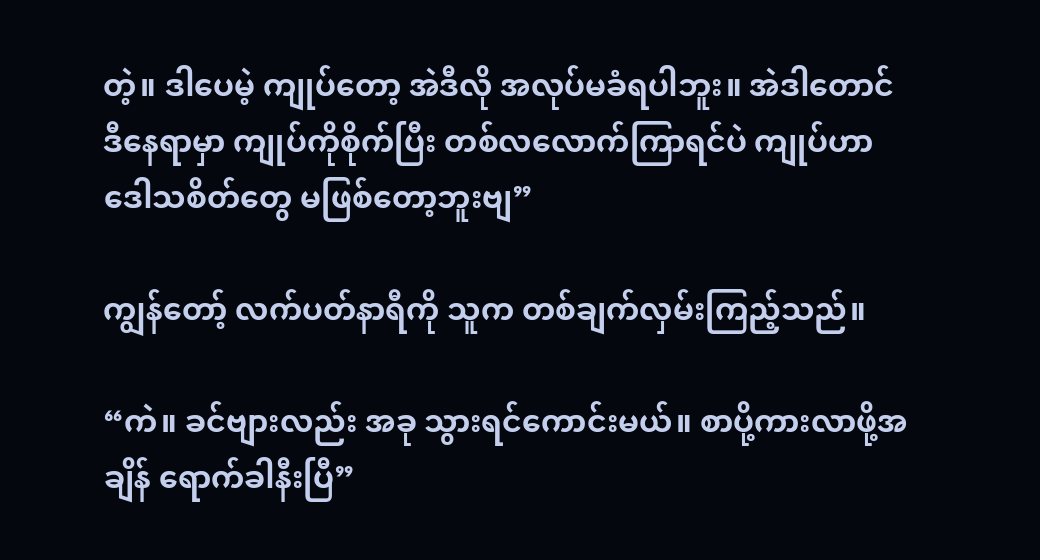တဲ့။ ဒါပေမဲ့ ကျုပ်တော့ အဲဒီလို အလုပ်မခံရပါဘူး။ အဲဒါတောင် ဒီနေရာမှာ ကျုပ်ကိုစိုက်ပြီး တစ်လလောက်ကြာရင်ပဲ ကျုပ်ဟာ ဒေါသစိတ်တွေ မဖြစ်တော့ဘူးဗျ”

ကျွန်တော့် လက်ပတ်နာရီကို သူက တစ်ချက်လှမ်းကြည့်သည်။

“ကဲ။ ခင်ဗျားလည်း အခု သွားရင်ကောင်းမယ်။ စာပို့ကားလာဖို့အချိန် ရောက်ခါနီးပြီ”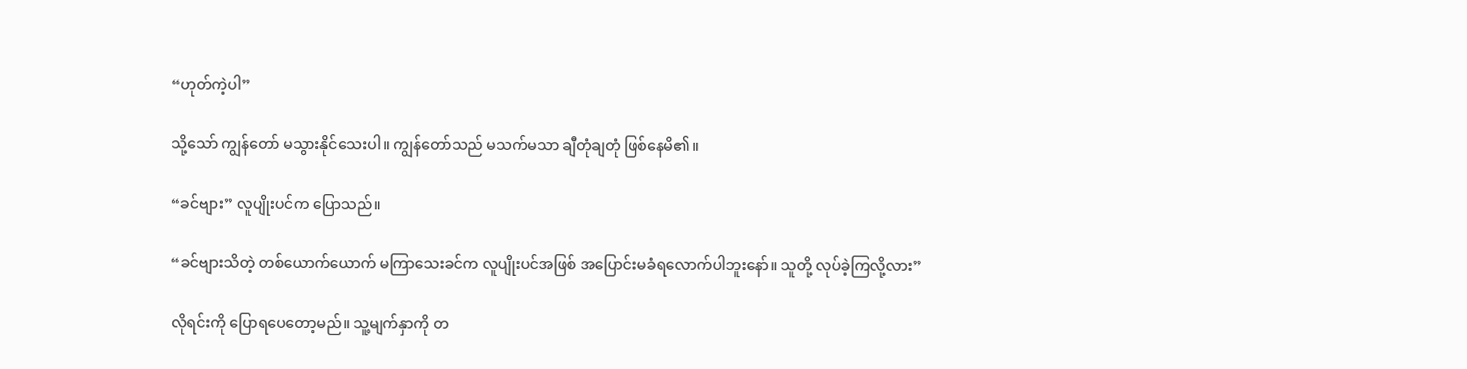“ဟုတ်ကဲ့ပါ”

သို့သော် ကျွန်တော် မသွားနိုင်သေးပါ။ ကျွန်တော်သည် မသက်မသာ ချီတုံချတုံ ဖြစ်နေမိ၏။

“ခင်ဗျား” လူပျိုးပင်က ပြောသည်။

“ခင်ဗျားသိတဲ့ တစ်ယောက်ယောက် မကြာသေးခင်က လူပျိုးပင်အဖြစ် အပြောင်းမခံရလောက်ပါဘူး‌နော်။ သူတို့ လုပ်ခဲ့ကြလို့လား”

လိုရင်းကို ပြောရပေတော့မည်။ သူ့မျက်နှာကို တ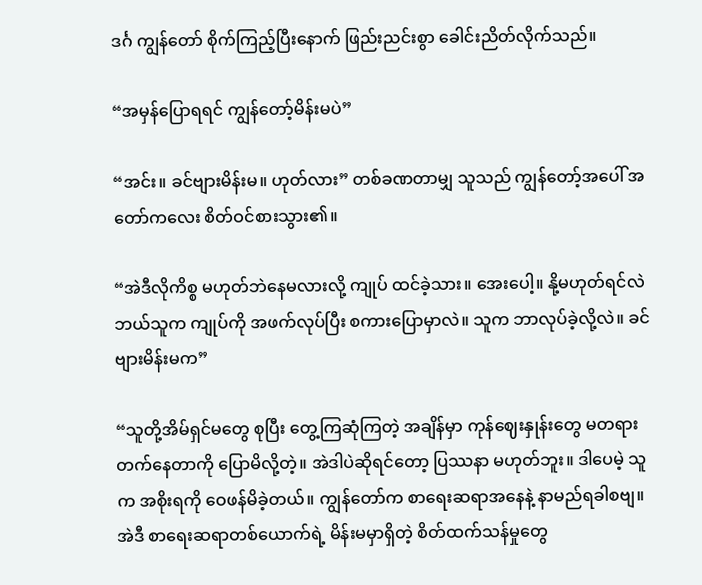ဒင်္ဂ ကျွန်တော် စိုက်ကြည့်ပြီးနောက် ဖြည်းညင်းစွာ ခေါင်းညိတ်လိုက်သည်။

“အမှန်ပြောရရင် ကျွန်တော့်မိန်းမပဲ”

“အင်း။ ခင်ဗျားမိန်းမ။ ဟုတ်လား” တစ်ခဏတာမျှ သူသည် ကျွန်တော့်အပေါ် အတော်ကလေး စိတ်ဝင်စားသွား၏။

“အဲဒီလိုကိစ္စ မဟုတ်ဘဲနေမလားလို့ ကျုပ် ထင်ခဲ့သား။ အေးပေါ့။ နို့မဟုတ်ရင်လဲ ဘယ်သူက ကျုပ်ကို အဖက်လုပ်ပြီး စကားပြောမှာလဲ။ သူက ဘာလုပ်ခဲ့လို့လဲ။ ခင်ဗျားမိန်းမက”

“သူတို့အိမ်ရှင်မတွေ စုပြီး တွေ့ကြဆုံကြတဲ့ အချိန်မှာ ကုန်ဈေးနှုန်းတွေ မတရားတက်နေတာကို ပြောမိလို့တဲ့။ အဲဒါပဲဆိုရင်တော့ ပြဿနာ မဟုတ်ဘူး။ ဒါပေမဲ့ သူက အစိုးရကို ဝေဖန်မိခဲ့တယ်။ ကျွန်တော်က စာရေးဆရာအ‌နေနဲ့ နာမည်ရခါစဗျ။ အဲဒီ စာရေးဆရာတစ်ယောက်ရဲ့ မိန်းမမှာရှိတဲ့ စိတ်ထက်သန်မှုတွေ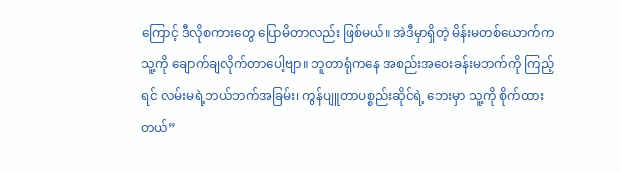ကြောင့် ဒီလိုစကားတွေ ပြောမိတာလည်း ဖြစ်မယ်။ အဲဒီမှာရှိတဲ့ မိန်းမတစ်ယောက်က သူ့ကို ချောက်ချလိုက်တာပေါ့ဗျာ။ ဘူတာရုံကနေ အစည်းအဝေးခန်းမဘက်ကို ကြည့်ရင် လမ်းမရဲ့ဘယ်ဘက်အခြမ်း၊ ကွန်ပျူတာပစ္စည်းဆိုင်ရဲ့ ဘေးမှာ သူ့ကို စိုက်ထားတယ်”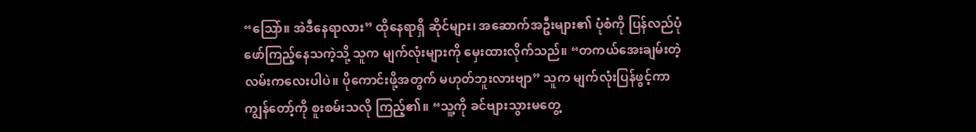“ဩော်။ အဲဒီနေရာလား” ထိုနေရာရှိ ဆိုင်များ၊ အဆောက်အဦးများ၏ ပုံစံကို ပြန်လည်ပုံဖော်ကြည့်နေသကဲ့သို့ သူက မျက်လုံးများကို မှေးထားလိုက်သည်။ “တကယ်အေးချမ်းတဲ့ လမ်းကလေးပါပဲ။ ပိုကောင်းဖို့အတွက် မဟုတ်ဘူးလားဗျာ” သူက မျက်လုံးပြန်ဖွင့်ကာ ကျွန်တော့်ကို စူးစမ်းသလို ကြည့်၏။ “သူ့ကို ခင်ဗျားသွားမတွေ့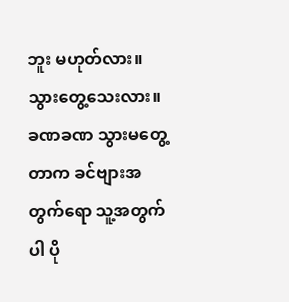ဘူး မဟုတ်လား။ သွားတွေ့သေးလား။ ခဏခဏ သွားမတွေ့တာက ခင်ဗျားအတွက်ရော သူ့အတွက်ပါ ပို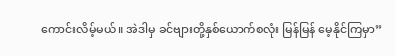ကောင်းလိမ့်မယ်။ အဲဒါမှ ခင်ဗျားတို့နှစ်ယောက်စလုံး မြန်မြန် မေ့နိုင်ကြမှာ”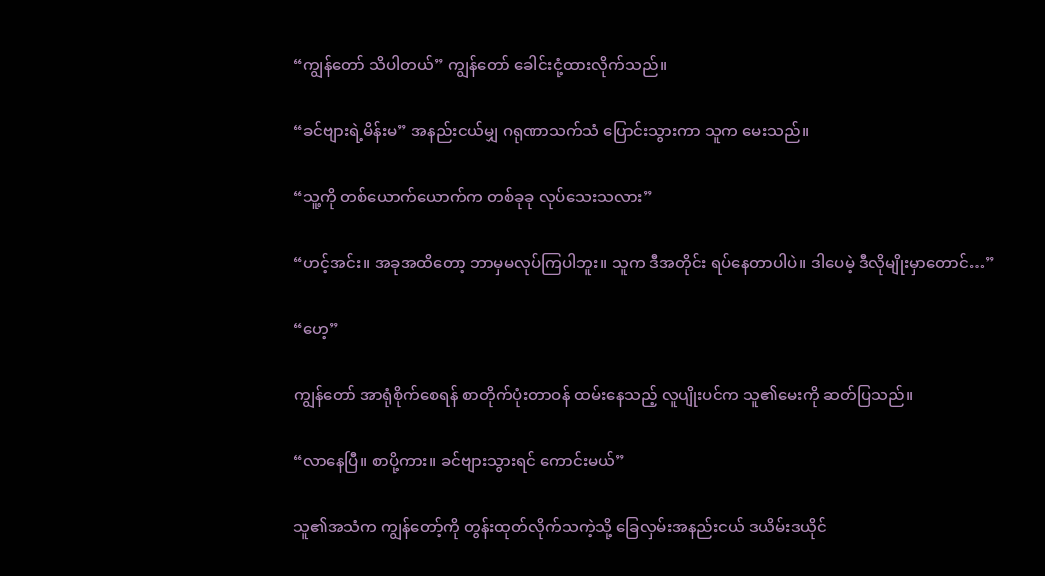“ကျွန်တော် သိပါတယ်” ကျွန်တော် ခေါင်းငုံ့ထားလိုက်သည်။

“ခင်ဗျားရဲ့မိန်းမ” အနည်းငယ်မျှ ဂရုဏာသက်သံ ပြောင်းသွားကာ သူက မေးသည်။

“သူ့ကို တစ်ယောက်ယောက်က တစ်ခုခု လုပ်သေးသလား”

“ဟင့်အင်း။ အခုအထိတော့ ဘာမှမလုပ်ကြပါဘူး။ သူက ဒီအတိုင်း ရပ်နေတာပါပဲ။ ဒါပေမဲ့ ဒီလိုမျိုးမှာတောင်…”

“ဟေ့”

ကျွန်တော် အာရုံစိုက်စေရန် စာတိုက်ပုံးတာဝန် ထမ်းနေသည့် လူပျိုးပင်က သူ၏မေးကို ဆတ်ပြသည်။

“လာနေပြီ။ စာပို့ကား။ ခင်ဗျားသွားရင် ကောင်းမယ်”

သူ၏အသံက ကျွန်တော့်ကို တွန်းထုတ်လိုက်သကဲ့သို့ ခြေလှမ်းအနည်းငယ် ဒယိမ်းဒယိုင်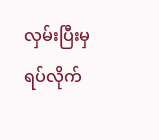လှမ်းပြီးမှ ရပ်လိုက်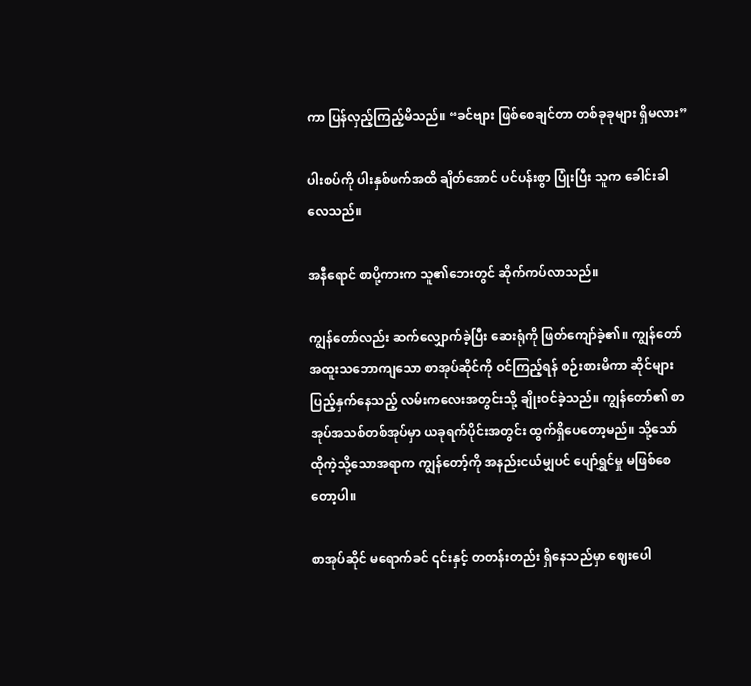ကာ ပြန်လှည့်ကြည့်မိသည်။ “ခင်ဗျား ဖြစ်စေချင်တာ တစ်ခုခုများ ရှိမလား”

ပါးစပ်ကို ပါးနှစ်ဖက်အထိ ချိတ်အောင် ပင်ပန်းစွာ ပြုံးပြီး သူက ခေါင်းခါလေသည်။

အနီရောင် စာပို့ကားက သူ၏ဘေးတွင် ဆိုက်ကပ်လာသည်။

ကျွန်တော်လည်း ဆက်လျှောက်ခဲ့ပြီး ဆေးရုံကို ဖြတ်ကျော်ခဲ့၏။ ကျွန်တော် အထူးသဘောကျသော စာအုပ်ဆိုင်ကို ဝင်ကြည့်ရန် စဉ်းစားမိကာ ဆိုင်များပြည့်နှက်နေသည့် လမ်းကလေးအတွင်းသို့ ချိုးဝင်ခဲ့သည်။ ကျွန်တော်၏ စာအုပ်အသစ်တစ်အုပ်မှာ ယခုရက်ပိုင်းအတွင်း ထွက်ရှိပေတော့မည်။ သို့သော် ထိုကဲ့သို့သောအရာက ကျွန်တော့်ကို အနည်းငယ်မျှပင် ပျော်ရွှင်မှု မဖြစ်စေတော့ပါ။

စာအုပ်ဆိုင် မရောက်ခင် ၎င်းနှင့် တတန်းတည်း ရှိနေသည်မှာ ဈေးပေါ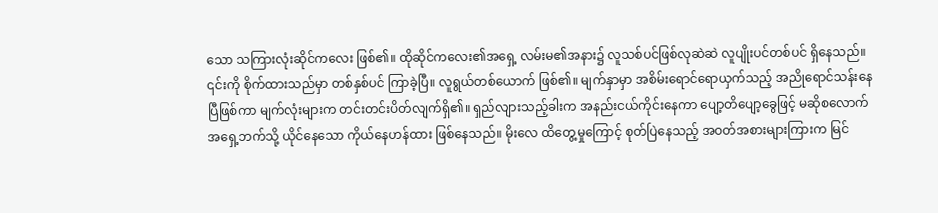သော သကြားလုံးဆိုင်ကလေး ဖြစ်၏။ ထိုဆိုင်ကလေး၏အရှေ့ လမ်းမ၏အနား၌ လူသစ်ပင်ဖြစ်လုဆဲဆဲ လူပျိုးပင်တစ်ပင် ရှိနေသည်။ ၎င်းကို စိုက်ထားသည်မှာ တစ်နှစ်ပင် ကြာခဲ့ပြီ။ လူရွယ်တစ်ယောက် ဖြစ်၏။ မျက်နှာမှာ အစိမ်းရောင်ရောယှက်သည့် အညိုရောင်သန်းနေပြီဖြစ်ကာ မျက်လုံးများက တင်းတင်းပိတ်လျက်ရှိ၏။ ရှည်လျားသည့်ခါးက အနည်းငယ်ကိုင်းနေကာ ပျော့တိပျော့ခွေဖြင့် မဆိုစလောက် အရှေ့ဘက်သို့ ယိုင်နေသော ကိုယ်နေဟန်ထား ဖြစ်နေသည်။ မိုးလေ ထိတွေ့မှုကြောင့် စုတ်ပြဲနေသည့် အဝတ်အစားများကြားက မြင်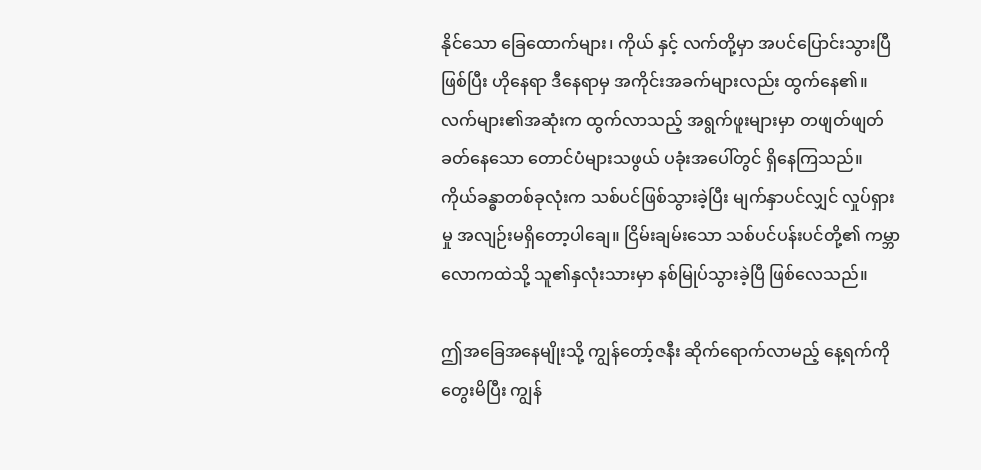နိုင်သော ခြေထောက်များ၊ ကိုယ် နှင့် လက်တို့မှာ အပင်ပြောင်းသွားပြီဖြစ်ပြီး ဟိုနေရာ ဒီနေရာမှ အကိုင်းအခက်များလည်း ထွက်နေ၏။ လက်များ၏အဆုံးက ထွက်လာသည့် အရွက်ဖူးများမှာ တဖျတ်ဖျတ်ခတ်နေသော တောင်ပံများသဖွယ် ပခုံးအပေါ်တွင် ရှိနေကြသည်။ ကိုယ်ခန္ဓာတစ်ခုလုံးက သစ်ပင်ဖြစ်သွားခဲ့ပြီး မျက်နှာပင်လျှင် လှုပ်ရှားမှု အလျဉ်းမရှိတော့ပါချေ။ ငြိမ်းချမ်းသော သစ်ပင်ပန်းပင်တို့၏ ကမ္ဘာလောကထဲသို့ သူ၏နှလုံးသားမှာ နစ်မြုပ်သွားခဲ့ပြီ ဖြစ်လေသည်။

ဤအခြေအနေမျိုးသို့ ကျွန်တော့်ဇနီး ဆိုက်ရောက်လာမည့် နေ့ရက်ကို တွေးမိပြီး ကျွန်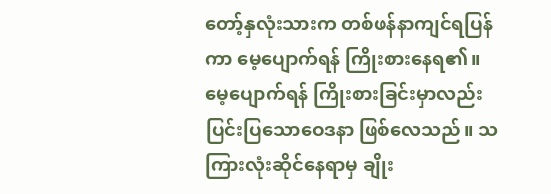တော့်နှလုံးသားက တစ်ဖန်နာကျင်ရပြန်ကာ မေ့ပျောက်ရန် ကြိုးစားနေရ၏။ မေ့‌ပျောက်ရန် ကြိုးစားခြင်းမှာလည်း ပြင်းပြသောဝေဒနာ ဖြစ်လေသည်။ သကြားလုံးဆိုင်နေရာမှ ချိုး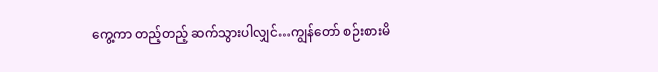ကွေ့ကာ တည့်တည့် ဆက်သွားပါလျှင်…ကျွန်တော် စဉ်းစားမိ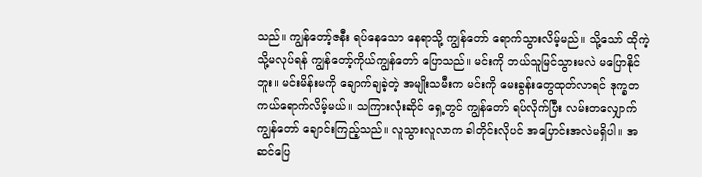သည်။ ကျွန်တော့်ဇနီး ရပ်နေသော နေရာသို့ ကျွန်တော် ရောက်သွားလိမ့်မည်။ သို့သော် ထိုကဲ့သို့မလုပ်ရန် ကျွန်တော့်ကိုယ်ကျွန်တော် ပြောသည်။ မင်းကို ဘယ်သူမြင်သွားမလဲ မပြောနိုင်ဘူး။ မင်းမိန်းမကို ချောက်ချခဲ့တဲ့ အမျိုးသမီးက မင်းကို မေးခွန်းတွေထုတ်လာရင် ဒုက္ခတကယ်ရောက်လိမ့်မယ်။ သကြားလုံးဆိုင် ရှေ့တွင် ကျွန်တော် ရပ်လိုက်ပြီး လမ်းတလျှောက် ကျွန်တော် ချောင်းကြည့်သည်။ လူသွားလူလာက ခါတိုင်းလိုပင် အပြောင်းအလဲမရှိပါ။ အဆင်ပြေ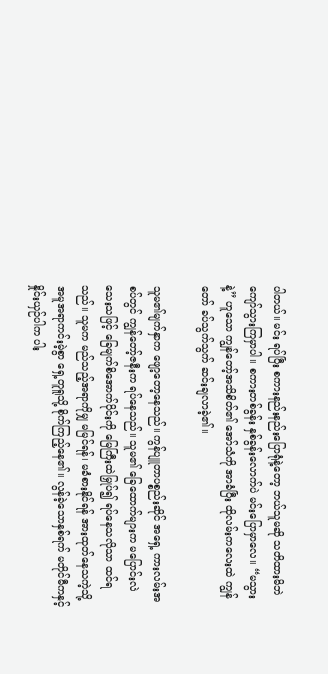ပါတယ်။ မင်း ရပ်ပြီး စကားနည်းနည်းပြောရုံနဲ့တော့ ဘယ်သူမဆို သတိထားမိဘဲ ကျော်သွားကြမှာပါ။ စကားတစ်ခွန်း နှစ်ခွန်းလောက်ပဲ မင်းပြောမှာလေ။ “မသွားနဲ့” ဟူသော ကျွန်တော့်အသိစိတ်၏ အော်သံကို အာခံပြီး ထိုလမ်းကလေးထဲ ကျွန်တော် ခပ်သွက်သွက် ဆင်းချလာခဲ့၏။

သူမ၏မျက်နှာက ဖျော့တော့နေသည်။ ကွန်ပျူတာပစ္စည်းဆိုင် အရှေ့ ကားလမ်းအစပ်တွင် ကျွန်တော့်ဇနီးက ရပ်နေသည်။ သူမ၏ ခြေထောက်များက မပြောင်းလဲသေးသဖြင့် ခြေမျက်စိအောက်ပိုင်းကို မြေကြီးထဲမြှုပ်၍ ရပ်နေသလိုသာ ထင်ရသည်။ သူမက မည်သည့်အရာကိုမျှ မမြင်ရန်၊ မခံစားနိုင်ရန် အားထုတ်နေသကဲ့သို့ အမူအရာကင်းမဲ့စွာ ရှေ့တူရူသို့ စိုက်ကြည့်နေ၏။ လွန်ခဲ့သောနှစ်ရက် မတိုင်မီကနှင့် နှိုင်းယှဉ်ပါက ပါး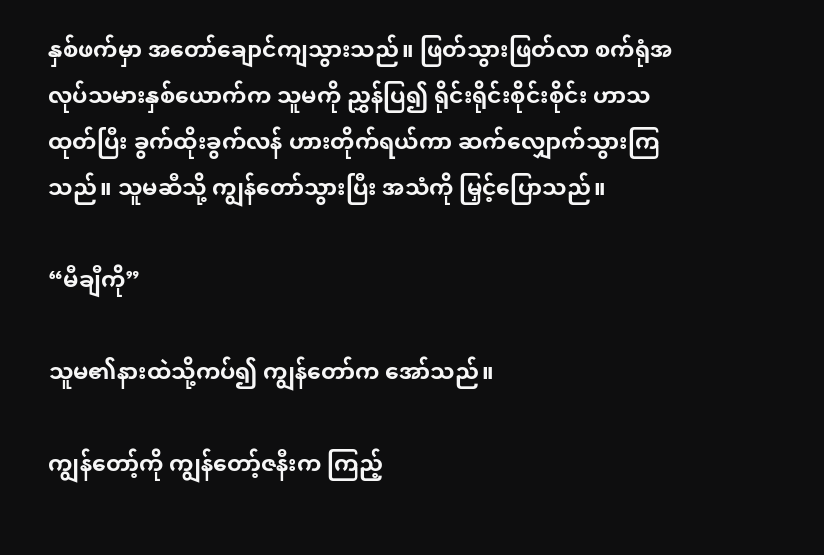နှစ်ဖက်မှာ အတော်ချောင်ကျသွားသည်။ ဖြတ်သွားဖြတ်လာ စက်ရုံအလုပ်သမားနှစ်ယောက်က သူမကို ညွှန်ပြ၍ ရိုင်းရိုင်းစိုင်းစိုင်း ဟာသထုတ်ပြီး ခွက်ထိုးခွက်လန် ဟားတိုက်ရယ်ကာ ဆက်လျှောက်သွားကြသည်။ သူမဆီသို့ ကျွန်တော်သွားပြီး အသံကို မြှင့်ပြောသည်။

“မီချီကို”

သူမ၏နားထဲသို့ကပ်၍ ကျွန်တော်က အော်သည်။

ကျွန်တော့်ကို ကျွန်တော့်ဇနီးက ကြည့်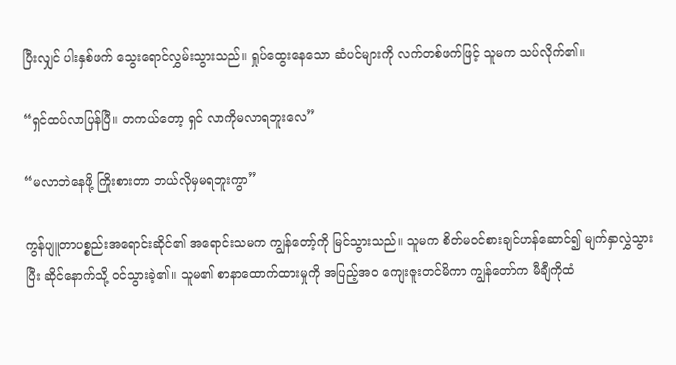ပြီးလျှင် ပါးနှစ်ဖက် သွေးရောင်လွှမ်းသွားသည်။ ရှုပ်ထွေးနေသော ဆံပင်များကို လက်တစ်ဖက်ဖြင့် သူမက သပ်လိုက်၏။

“ရှင်ထပ်လာပြန်ပြီ။ တကယ်တော့ ရှင် လာကိုမလာရဘူးလေ”

“မလာဘဲနေဖို့ ကြိုးစားတာ ဘယ်လိုမှမရဘူးကွာ”

ကွန်ပျူတာပစ္စည်းအရောင်းဆိုင်၏ အရောင်းသမက ကျွန်တော့်ကို မြင်သွားသည်။ သူမက စိတ်မဝင်စားချင်ဟန်ဆောင်၍ မျက်နှာလွှဲသွားပြီး ဆိုင်နောက်သို့ ဝင်သွားခဲ့၏။ သူမ၏ စာနာထောက်ထားမှုကို အပြည့်အဝ‌ ကျေးဇူးတင်မိကာ ကျွန်တော်က မီချီကိုထံ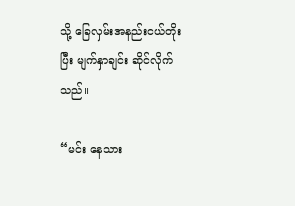သို့ ခြေလှမ်းအနည်းငယ်တိုးပြီး မျက်နှာချင်း ဆိုင်လိုက်သည်။

“မင်း နေသား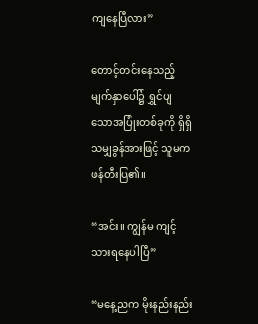ကျနေပြီလား”

တောင့်တင်းနေသည့်မျက်နှာပေါ်၌ ရွှင်ပျသောအပြုံးတစ်ခုကို ရှိရှိသမျှခွန်အားဖြင့် သူမက ဖန်တီးပြ၏။

“အင်း။ ကျွန်မ ကျင့်သားရနေပါပြီ”

“မနေ့ညက မိုးနည်းနည်း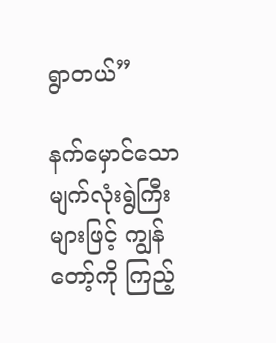ရွာတယ်”

နက်မှောင်သော မျက်လုံးရွဲကြီးများဖြင့် ကျွန်တော့်ကို ကြည့်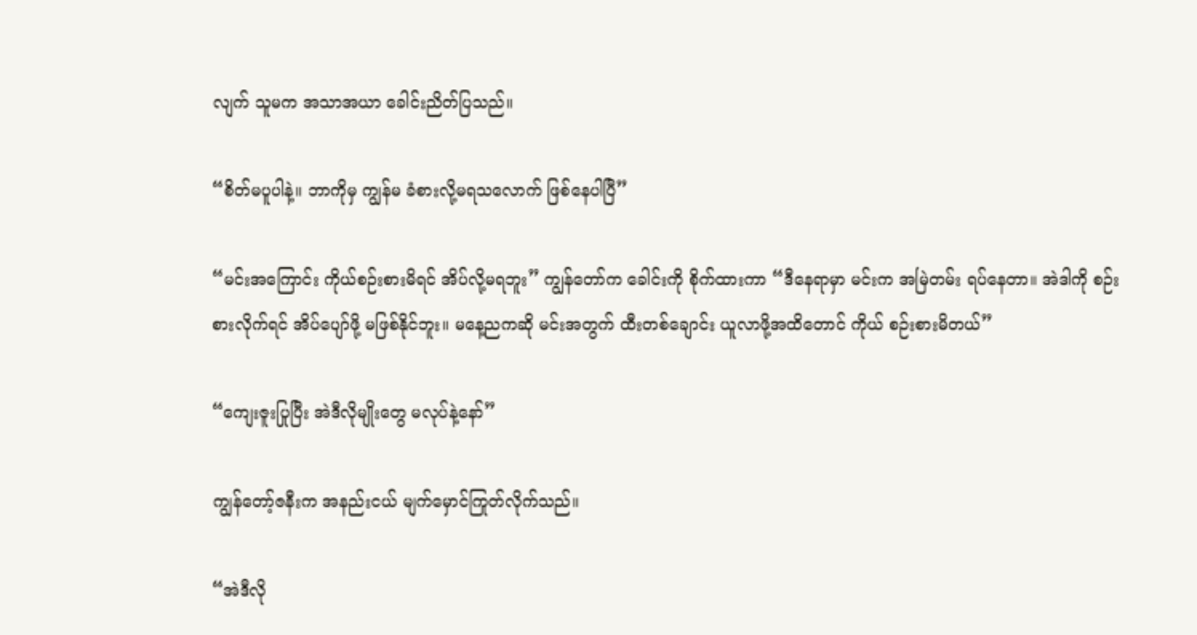လျက် သူမက အသာအယာ ခေါင်းညိတ်ပြသည်။

“စိတ်မပူပါနဲ့။ ဘာကိုမှ ကျွန်မ ခံစားလို့မရသလောက် ဖြစ်နေပါပြီ”

“မင်းအကြောင်း ကိုယ်စဉ်းစားမိရင် အိပ်လို့မရဘူး” ကျွန်တော်က ခေါင်းကို စိုက်ထားကာ “ဒီနေရာမှာ မင်းက အမြဲတမ်း ရပ်နေတာ။ အဲဒါကို စဉ်းစားလိုက်ရင် အိပ်ပျော်ဖို့ မဖြစ်နိုင်ဘူး။ မနေ့ညကဆို မင်းအတွက် ထီးတစ်ချောင်း ယူလာဖို့အထိတောင် ကိုယ် စဉ်းစားမိတယ်”

“ကျေးဇူးပြုပြီး အဲဒီလိုမျိုးတွေ မလုပ်နဲ့နော်”

ကျွန်တော့်ဇနီးက အနည်းငယ် မျက်မှောင်ကြုတ်လိုက်သည်။

“အဲဒီလို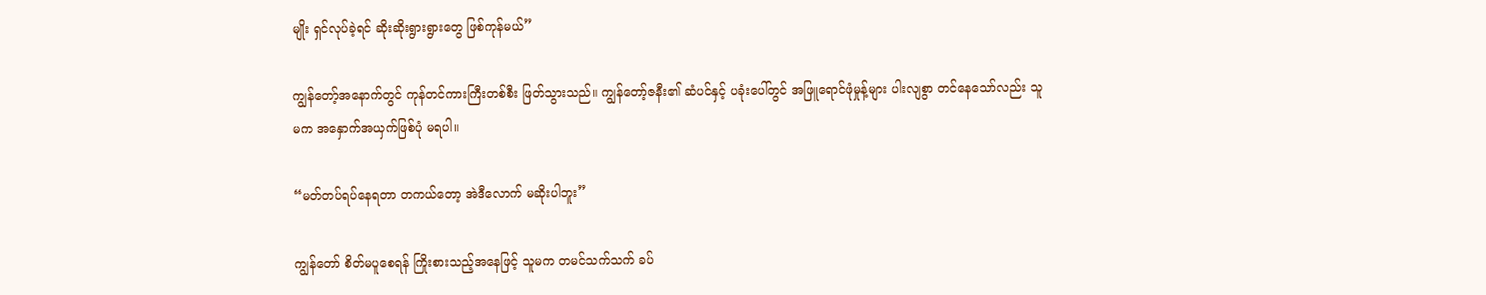မျိုး ရှင်လုပ်ခဲ့ရင် ဆိုးဆိုးရွားရွားတွေ ဖြစ်ကုန်မယ်”

ကျွန်တော့်အနောက်တွင် ကုန်တင်ကားကြီးတစ်စီး ဖြတ်သွားသည်။ ကျွန်တော့်ဇနီး၏ ဆံပင်နှင့် ပခုံးပေါ်တွင် အဖြူရောင်ဖုံမှုန့်များ ပါးလျစွာ တင်နေသော်လည်း သူမက အနှောက်အယှက်ဖြစ်ပုံ မရပါ။

“မတ်တပ်ရပ်နေရတာ တကယ်တော့ အဲဒီလောက် မဆိုးပါဘူး”

ကျွန်တော် စိတ်မပူစေရန် ကြိုးစားသည့်အနေဖြင့် သူမက တမင်သက်သက် ခပ်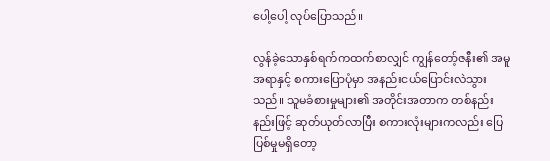ပေါ့ပေါ့ လုပ်ပြောသည်။

လွန်ခဲ့သောနှစ်ရက်ကထက်စာလျှင် ကျွန်တော့်ဇနီး၏ အမူအရာနှင့် စကားပြောပုံမှာ အနည်းငယ်ပြောင်းလဲသွားသည်။ သူမခံစားမှုများ၏ အတိုင်းအတာက တစ်နည်းနည်းဖြင့် ဆုတ်ယုတ်လာပြီး စကားလုံးများကလည်း ပြေပြစ်မှုမရှိတော့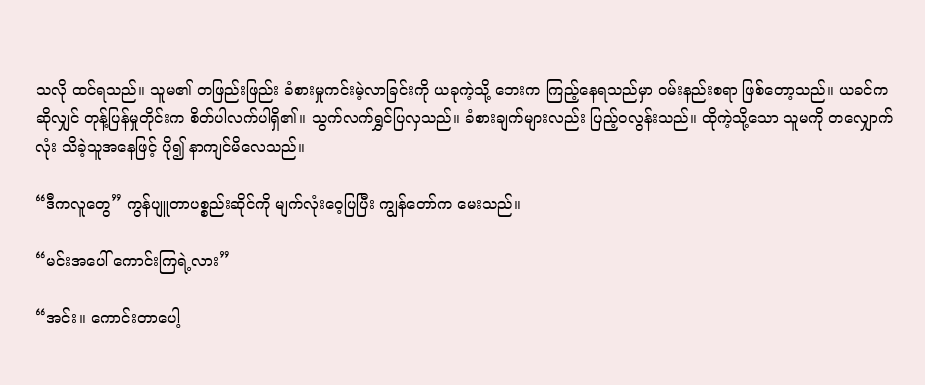သလို ထင်ရသည်။ သူမ၏ တဖြည်းဖြည်း ခံစားမှုကင်းမဲ့လာခြင်းကို ယခုကဲ့သို့ ဘေးက ကြည့်နေရသည်မှာ ဝမ်းနည်းစရာ‌ ဖြစ်တော့သည်။ ယခင်ကဆိုလျှင် တုန့်ပြန်မှုတိုင်းက စိတ်ပါလက်ပါရှိ၏။ သွက်လက်ရွှင်ပြလှသည်။ ခံစားချက်များလည်း ပြည့်ဝလွန်းသည်။ ထိုကဲ့သို့သော သူမကို တလျှောက်လုံး သိခဲ့သူအနေဖြင့် ပို၍ နာကျင်မိလေသည်။

“ဒီကလူတွေ” ကွန်ပျူတာပစ္စည်းဆိုင်ကို မျက်လုံးဝေ့ပြပြီး ကျွန်တော်က မေးသည်။

“မင်းအပေါ် ကောင်းကြရဲ့လား”

“အင်း။ ကောင်းတာပေါ့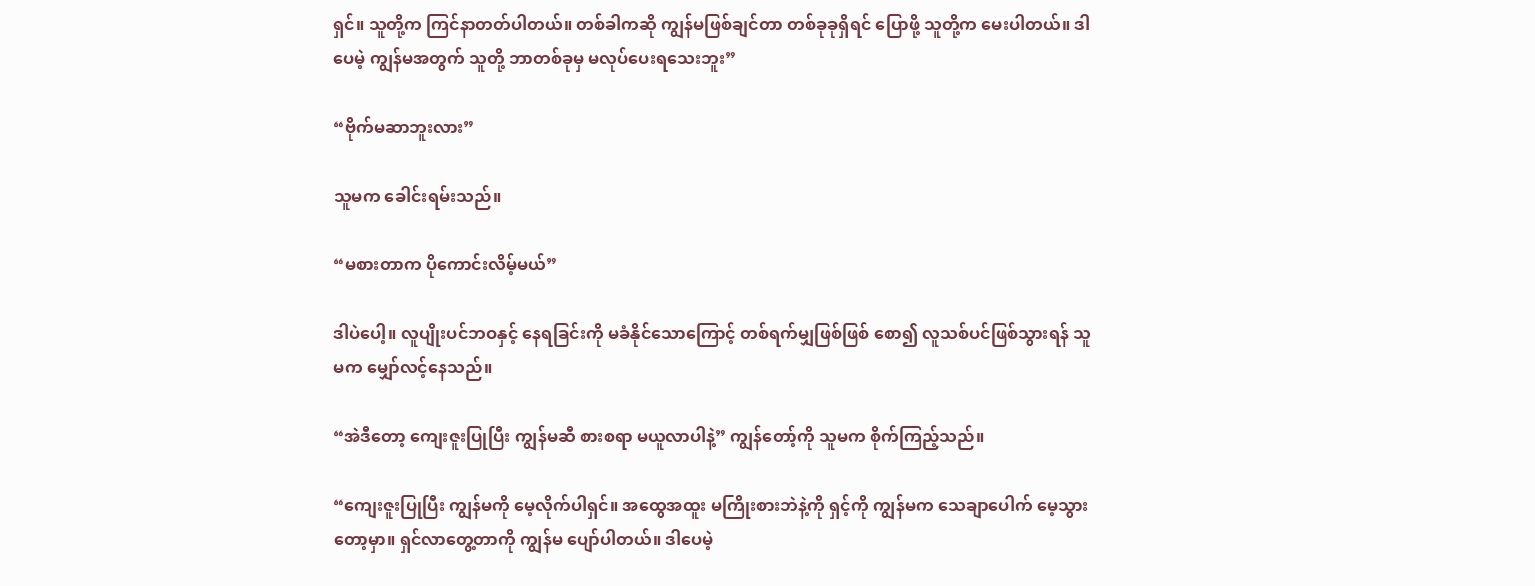ရှင်။ သူတို့က ကြင်နာတတ်ပါတယ်။ တစ်ခါကဆို ကျွန်မဖြစ်ချင်တာ တစ်ခုခုရှိရင် ပြောဖို့ သူတို့က မေးပါတယ်။ ဒါပေမဲ့ ကျွန်မအတွက် သူတို့ ဘာတစ်ခုမှ မလုပ်ပေးရသေးဘူး”

“ဗိုက်မဆာဘူးလား”

သူမက ခေါင်းရမ်းသည်။

“မစားတာက ပိုကောင်းလိမ့်မယ်”

ဒါပဲပေါ့။ လူပျိုးပင်ဘဝနှင့် နေရခြင်းကို မခံနိုင်သောကြောင့် တစ်ရက်မျှဖြစ်ဖြစ် စော၍ လူသစ်ပင်ဖြစ်သွားရန် သူမက မျှော်လင့်နေသည်။

“အဲဒီတော့ ကျေးဇူးပြုပြီး ကျွန်မဆီ စားစရာ မယူလာပါနဲ့” ကျွန်တော့်ကို သူမက စိုက်ကြည့်သည်။

“ကျေးဇူးပြုပြီး ကျွန်မကို မေ့လိုက်ပါရှင်။ အထွေအထူး မကြိုးစားဘဲနဲ့ကို ရှင့်ကို ကျွန်မက သေချာပေါက် မေ့သွားတော့မှာ။ ရှင်လာတွေ့တာကို ကျွန်မ ပျော်ပါတယ်။ ဒါပေမဲ့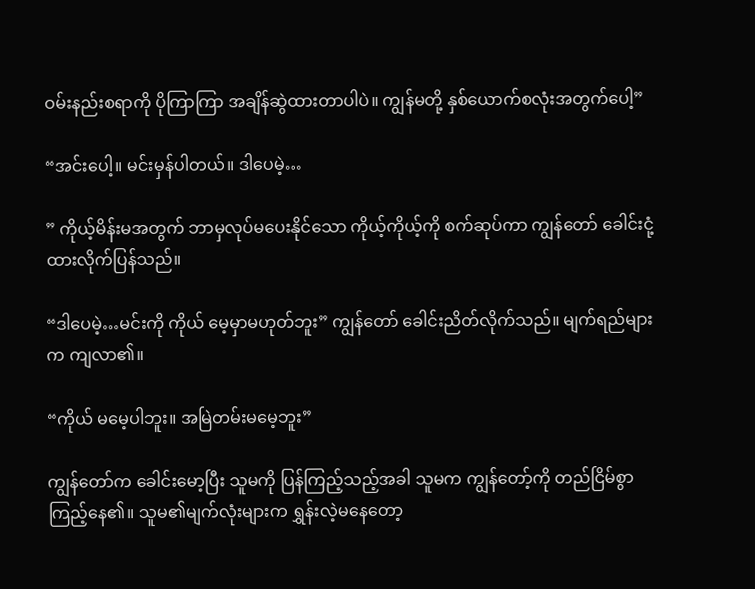ဝမ်းနည်းစရာကို ပိုကြာကြာ အချိန်ဆွဲထားတာပါပဲ။ ကျွန်မတို့ နှစ်ယောက်စလုံးအတွက်ပေါ့”

“အင်းပေါ့။ မင်းမှန်ပါတယ်။ ဒါပေမဲ့…

” ကိုယ့်မိန်းမအတွက် ဘာမှလုပ်မပေးနိုင်သော ကိုယ့်ကိုယ့်ကို စက်ဆုပ်ကာ ကျွန်တော် ခေါင်းငုံ့ထားလိုက်ပြန်သည်။

“ဒါပေမဲ့…မင်းကို ကိုယ် မေ့မှာမဟုတ်ဘူး” ကျွန်တော် ခေါင်းညိတ်လိုက်သည်။ မျက်ရည်များက ကျလာ၏။

“ကိုယ် မမေ့ပါဘူး။ အမြဲတမ်းမမေ့ဘူး”

ကျွန်တော်က ခေါင်းမော့ပြီး သူမကို ပြန်ကြည့်သည့်အခါ သူမက ကျွန်တော့်ကို တည်ငြိမ်စွာ ကြည့်နေ၏။ သူမ၏မျက်လုံးများက ရွှန်းလဲ့မနေတော့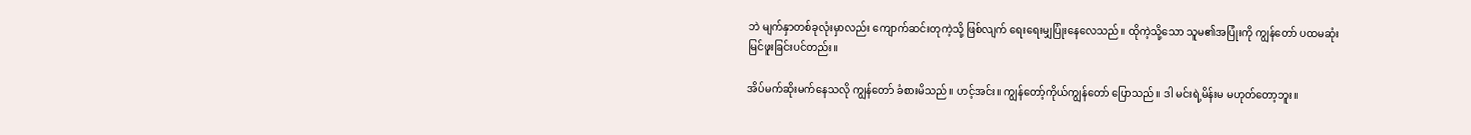ဘဲ မျက်နှာတစ်ခုလုံးမှာလည်း ကျောက်ဆင်းတုကဲ့သို့ ဖြစ်လျက် ရေးရေးမျှပြုံးနေလေသည်။ ထိုကဲ့သို့သော သူမ၏အပြုံးကို ကျွန်တော် ပထမဆုံး မြင်ဖူးခြင်းပင်တည်း။

အိပ်မက်ဆိုးမက်နေသလို ကျွန်တော် ခံစားမိသည်။ ဟင့်အင်း။ ကျွန်တော့်ကိုယ်ကျွန်တော် ပြောသည်။ ဒါ မင်းရဲ့မိန်းမ မဟုတ်တော့ဘူး။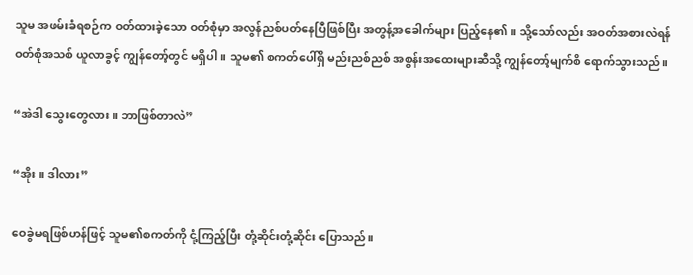သူမ အဖမ်းခံရစဉ်က ဝတ်ထားခဲ့သော ဝတ်စုံမှာ အလွန်ညစ်ပတ်နေပြီဖြစ်ပြီး အတွန့်အခေါက်များ ပြည့်နေ၏။ သို့‌သော်လည်း အဝတ်အစားလဲရန် ဝတ်စုံအသစ် ယူလာခွင့် ကျွန်တော့်တွင် မရှိပါ။ သူမ၏ စကတ်ပေါ်ရှိ မည်းညစ်ညစ် အစွန်းအထေးများဆီသို့ ကျွန်တော့်မျက်စိ ရောက်သွားသည်။

“အဲဒါ သွေးတွေလား။ ဘာဖြစ်တာလဲ”

“အိုး။ ဒါလား”

ဝေခွဲမရဖြစ်ဟန်ဖြင့် သူမ၏စကတ်ကို ငုံ့ကြည့်ပြီး တုံ့ဆိုင်းတုံ့ဆိုင်း ပြောသည်။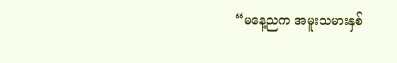“မနေ့ညက အမူးသမားနှစ်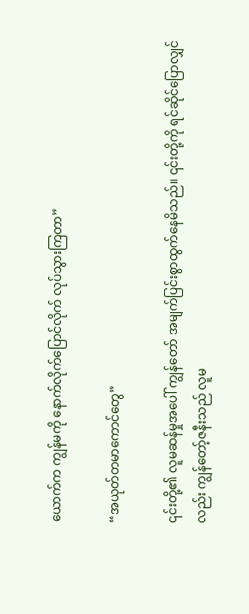ယောက်က ကျွန်မကို နောက်လိုက်‌ပြောင်လိုက် လုပ်သွားကြတာ”

“အယုတ်တမာကောင်တွေ”

၎င်းတို့၏ လူမဆန်မှုအပေါ် ကျွန်တော် အမျက်ပြင်းစွာထွက်နေမိသည်။ ၎င်းတို့ကို ရင်ဆိုင်ပြောလျှင်လည်း ကျွန်တော့်ဇနီးသည် လူမ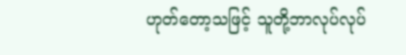ဟုတ်တော့သဖြင့် သူတို့ဘာလုပ်လုပ်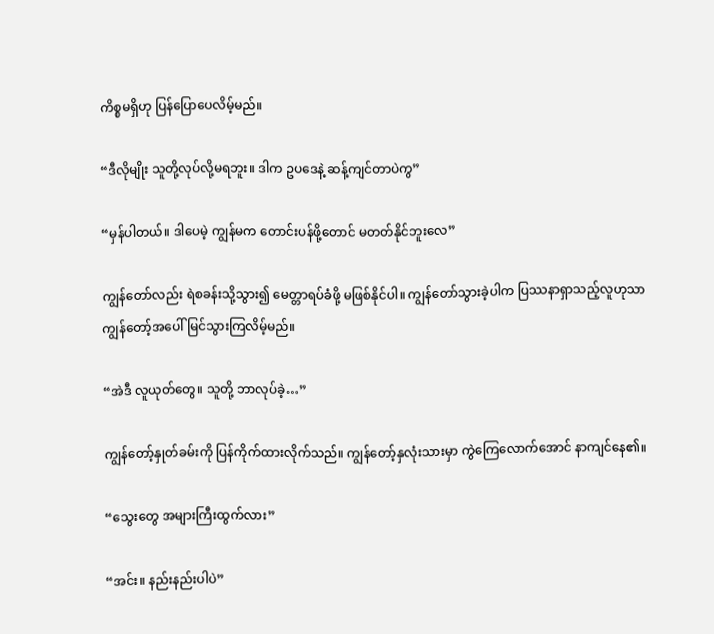ကိစ္စမရှိဟု ပြန်ပြောပေလိမ့်မည်။

“ဒီလိုမျိုး သူတို့လုပ်လို့မရဘူး။ ဒါက ဥပဒေနဲ့ ဆန့်ကျင်တာပဲကွ”

“မှန်ပါတယ်။ ဒါပေမဲ့ ကျွန်မက တောင်းပန်ဖို့တောင် မတတ်နိုင်ဘူးလေ”

ကျွန်တော်လည်း ရဲစခန်းသို့သွား၍ မေတ္တာရပ်ခံဖို့ မဖြစ်နိုင်ပါ။ ကျွန်တော်သွားခဲ့ပါက ပြဿနာရှာသည့်လူဟုသာ ကျွန်တော့်အပေါ် မြင်သွားကြလိမ့်မည်။

“အဲဒီ လူယုတ်တွေ။ သူတို့ ဘာလုပ်ခဲ့…”

ကျွန်တော့်နှုတ်ခမ်းကို ပြန်ကိုက်ထားလိုက်သည်။ ကျွန်တော့်နှလုံးသားမှာ ကွဲကြေလောက်အောင် နာကျင်နေ၏။

“သွေးတွေ အများကြီးထွက်လား”

“အင်း။ နည်းနည်းပါပဲ”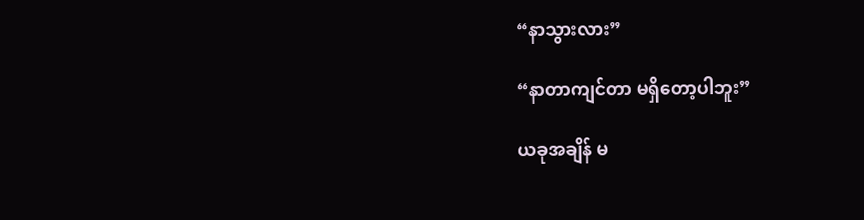“နာသွားလား”

“နာတာကျင်တာ မရှိတော့ပါဘူး”

ယခုအချိန် မ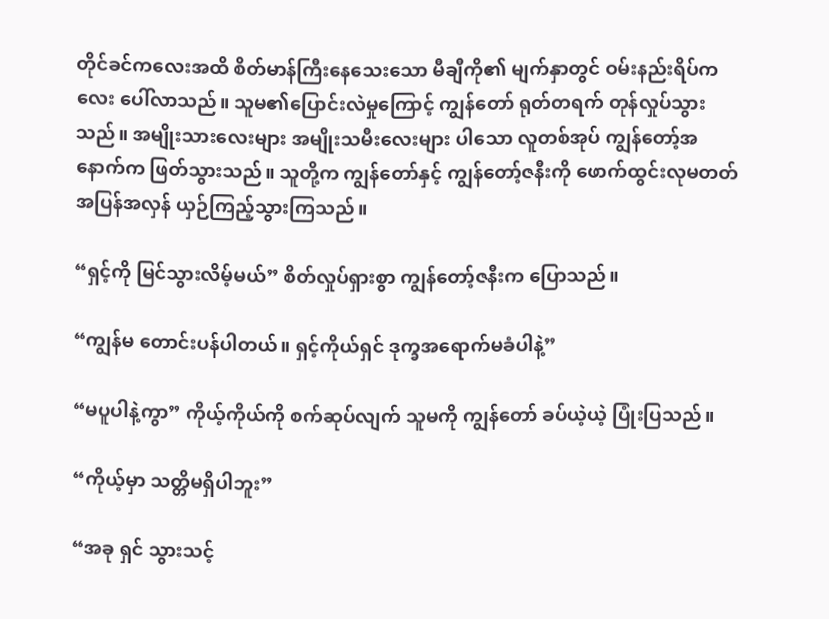တိုင်ခင်ကလေးအထိ စိတ်မာန်ကြီးနေသေးသော မီချီကို၏ မျက်နှာတွင် ဝမ်းနည်းရိပ်ကလေး ပေါ်လာသည်။ သူမ၏ပြောင်းလဲမှုကြောင့် ကျွန်တော် ရုတ်တရက် တုန်လှုပ်သွားသည်။ အမျိုးသားလေးများ အမျိုးသမီးလေးများ ပါ‌သော လူတစ်အုပ် ကျွန်တော့်အနောက်က ဖြတ်သွားသည်။ သူတို့က ကျွန်တော်နှင့် ကျွန်တော့်ဇနီးကို ဖောက်ထွင်းလုမတတ် အပြန်အလှန် ယှဉ်ကြည့်သွားကြသည်။

“ရှင့်ကို မြင်သွားလိမ့်မယ်” စိတ်လှုပ်ရှားစွာ ကျွန်တော့်ဇနီးက ပြောသည်။

“ကျွန်မ တောင်းပန်ပါတယ်။ ရှင့်ကိုယ်ရှင် ဒုက္ခအရောက်မခံပါနဲ့”

“မပူပါနဲ့ကွာ” ကိုယ့်ကိုယ်ကို စက်ဆုပ်လျက် သူမကို ကျွန်တော် ခပ်ယဲ့ယဲ့ ပြုံးပြသည်။

“ကိုယ့်မှာ သတ္တိမရှိပါဘူး”

“အခု ရှင် သွားသင့်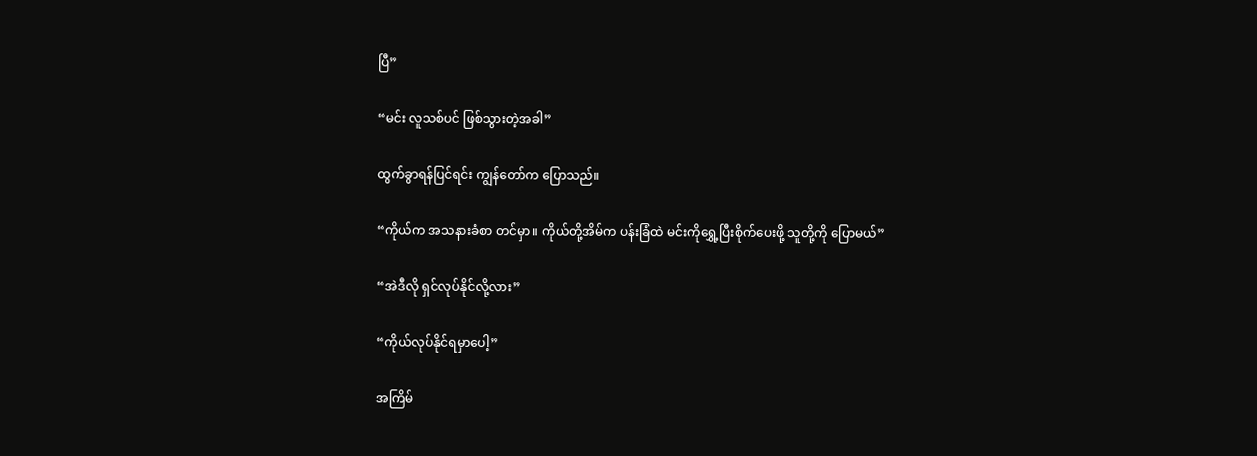ပြီ”

“မင်း လူသစ်ပင် ဖြစ်သွားတဲ့အခါ”

ထွက်ခွာရန်ပြင်ရင်း ကျွန်တော်က ပြောသည်။

“ကိုယ်က အသနားခံစာ တင်မှာ။ ကိုယ်တို့အိမ်က ပန်းခြံထဲ မင်းကိုရွှေ့ပြီးစိုက်ပေးဖို့ သူတို့ကို ပြောမယ်”

“အဲဒီလို ရှင်လုပ်နိုင်လို့လား”

“ကိုယ်လုပ်နိုင်ရမှာပေါ့”

အကြိမ်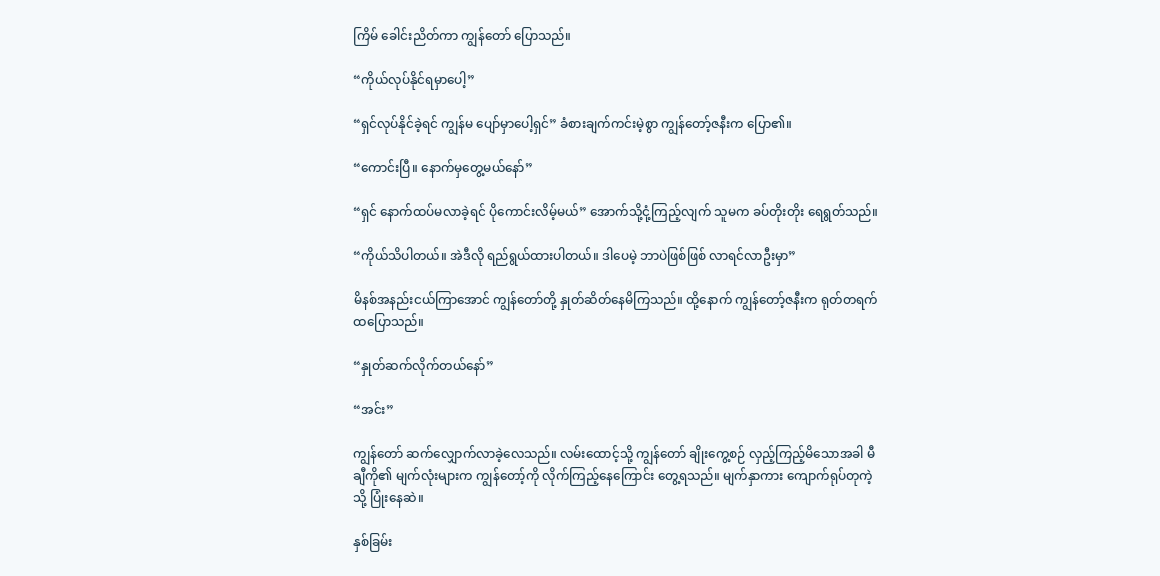ကြိမ် ခေါင်းညိတ်ကာ ကျွန်တော် ပြောသည်။

“ကိုယ်လုပ်နိုင်ရမှာပေါ့”

“ရှင်လုပ်နိုင်ခဲ့ရင် ကျွန်မ ပျော်မှာပေါ့ရှင်” ခံစားချက်ကင်းမဲ့စွာ ကျွန်တော့်ဇနီးက ပြော၏။

“ကောင်းပြီ။ နောက်မှတွေ့မယ်နော်”

“ရှင် နောက်ထပ်မလာခဲ့ရင် ပိုကောင်းလိမ့်မယ်” အောက်သို့ငုံ့ကြည့်လျက် သူမက ခပ်တိုးတိုး ရေရွတ်သည်။

“ကိုယ်သိပါတယ်။ အဲဒီလို ရည်ရွယ်ထားပါတယ်။ ဒါပေမဲ့ ဘာပဲဖြစ်ဖြစ် လာရင်လာဦးမှာ”

မိနစ်အနည်းငယ်ကြာအောင် ကျွန်တော်တို့ နှုတ်ဆိတ်နေမိကြသည်။ ထို့နောက် ကျွန်တော့်ဇနီးက ရုတ်တရက် ထပြောသည်။

“နှုတ်ဆက်လိုက်တယ်နော်”

“အင်း”

ကျွန်တော် ဆက်လျှောက်လာခဲ့လေသည်။ လမ်းထောင့်သို့ ကျွန်တော် ချိုးကွေ့စဉ် လှည့်ကြည့်မိသောအခါ မီချီကို၏ မျက်လုံးများက ကျွန်တော့်ကို လိုက်ကြည့်နေကြောင်း တွေ့ရသည်။ မျက်နှာကား ကျောက်ရုပ်တုကဲ့သို့ ပြုံးနေဆဲ။

နှစ်ခြမ်း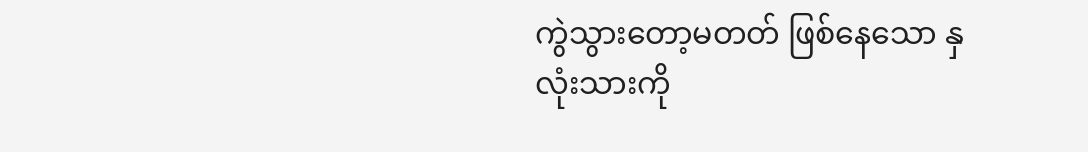ကွဲသွားတော့မတတ် ဖြစ်နေသော နှလုံးသားကို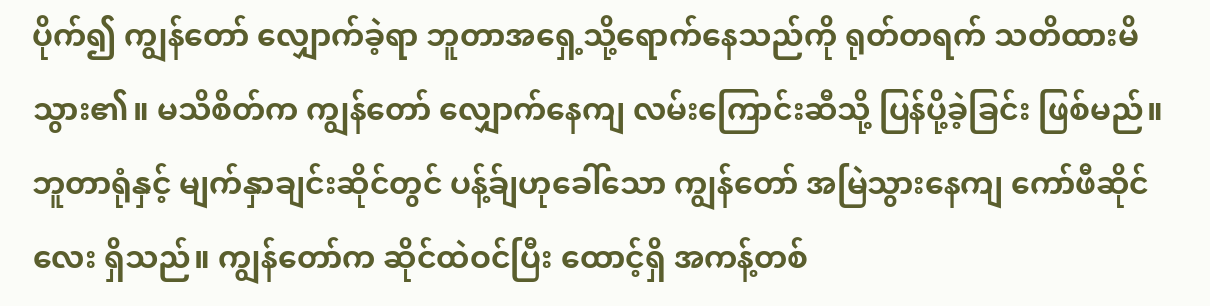ပိုက်၍ ကျွန်တော် လျှောက်ခဲ့ရာ ဘူတာအရှေ့သို့ရောက်နေသည်ကို ရုတ်တရက် သတိထားမိသွား၏။ မသိစိတ်က ကျွန်တော် လျှောက်နေကျ လမ်းကြောင်းဆီသို့ ပြန်ပို့ခဲ့ခြင်း ဖြစ်မည်။ ဘူတာရုံနှင့် မျက်နှာချင်းဆိုင်တွင် ပန့်ခ်ျဟုခေါ်သော ကျွန်တော် အမြဲသွားနေကျ ကော်ဖီဆိုင်လေး ရှိသည်။ ကျွန်တော်က ဆိုင်ထဲဝင်ပြီး ထောင့်ရှိ အကန့်တစ်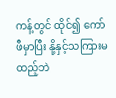ကန့်တွင် ထိုင်၍ ကော်ဖီမှာပြီး နို့နှင့်သကြားမထည့်ဘဲ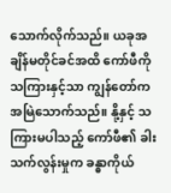သောက်လိုက်သည်။ ယခုအချိန်မတိုင်ခင်အထိ ကော်ဖီကို သကြားနှင့်သာ ကျွန်တော်က အမြဲသောက်သည်။ နို့နှင့် သကြားမပါသည့် ကော်ဖီ၏ ခါးသက်လွန်းမှုက ခန္ဓာကိုယ်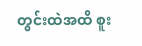တွင်းထဲအထိ စူး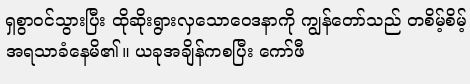ရှစွာဝင်သွားပြီး ထိုဆိုးရွားလှသောဝေဒနာကို ကျွန်တော်သည် တစိမ့်စိမ့်အရသာခံနေမိ၏။ ယခုအချိန်ကစပြီး ကော်ဖီ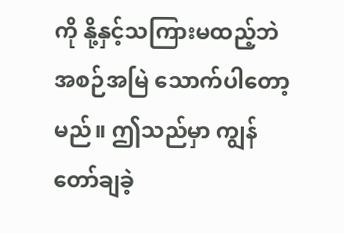ကို နို့နှင့်သကြားမထည့်ဘဲ အစဉ်အမြဲ သောက်ပါတော့မည်။ ဤသည်မှာ ကျွန်တော်ချခဲ့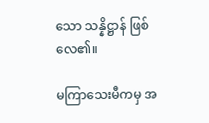သော သန္နိဋ္ဌာန် ဖြစ်လေ၏။

မကြာသေးမီကမှ အ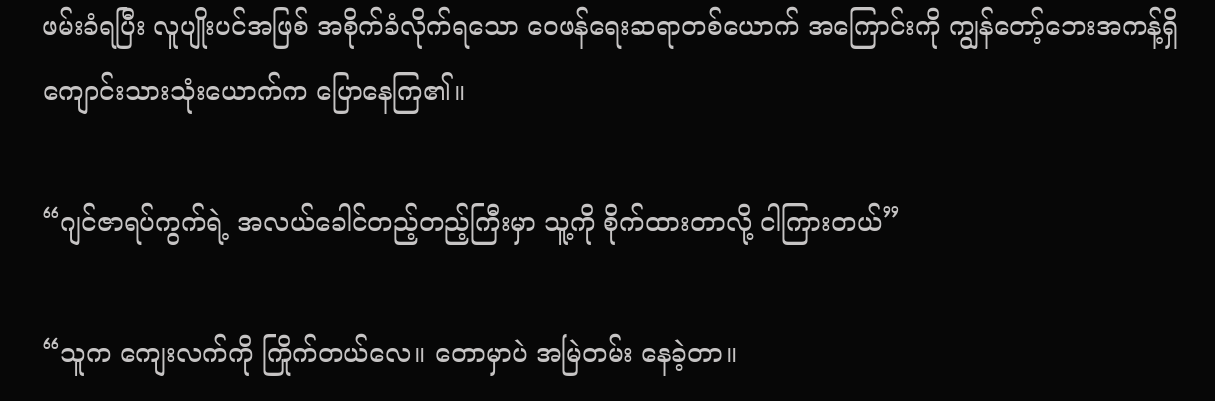ဖမ်းခံရပြီး လူပျိုးပင်အဖြစ် အစိုက်ခံလိုက်ရသော ဝေဖန်‌ရေးဆရာတစ်ယောက် အကြောင်းကို ကျွန်တော့်ဘေးအကန့်ရှိ ကျောင်းသားသုံးယောက်က ပြောနေကြ၏။

“ဂျင်ဇာရပ်ကွက်ရဲ့ အလယ်ခေါင်တည့်တည့်ကြီးမှာ သူ့ကို စိုက်ထားတာလို့ ငါကြားတယ်”

“သူက ကျေးလက်ကို ကြိုက်တယ်လေ။ တောမှာပဲ အမြဲတမ်း နေခဲ့တာ။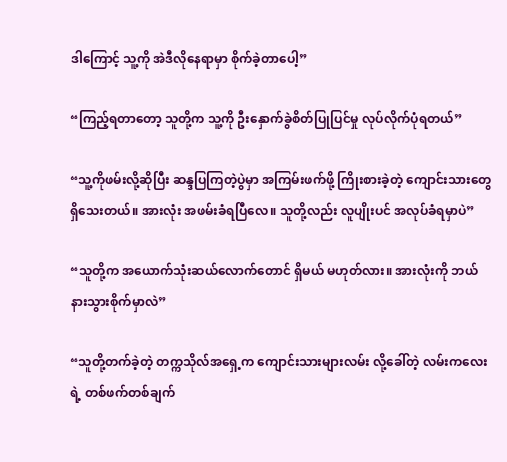ဒါကြောင့် သူ့ကို အဲဒီလိုနေရာမှာ စိုက်ခဲ့တာပေါ့”

“ကြည့်ရတာတော့ သူတို့က သူ့ကို ဦးနှောက်ခွဲစိတ်ပြုပြင်မှု လုပ်လိုက်ပုံရတယ်”

“သူ့ကိုဖမ်းလို့ဆိုပြီး ဆန္ဒပြကြတဲ့ပွဲမှာ အကြမ်းဖက်ဖို့ ကြိုးစားခဲ့တဲ့ ကျောင်းသားတွေ ရှိသေးတယ်။ အားလုံး အဖမ်းခံရပြီလေ။ သူတို့လည်း လူပျိုးပင် အလုပ်ခံရမှာပဲ”

“သူတို့က အယောက်သုံးဆယ်လောက်တောင် ရှိမယ် မဟုတ်လား။ အားလုံးကို ဘယ်နားသွားစိုက်မှာလဲ”

“သူတို့တက်ခဲ့တဲ့ တက္ကသိုလ်အရှေ့က ကျောင်းသားများလမ်း လို့ခေါ်တဲ့ လမ်းကလေးရဲ့ တစ်ဖက်တစ်ချက်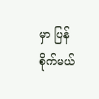မှာ ပြန်စိုက်မယ်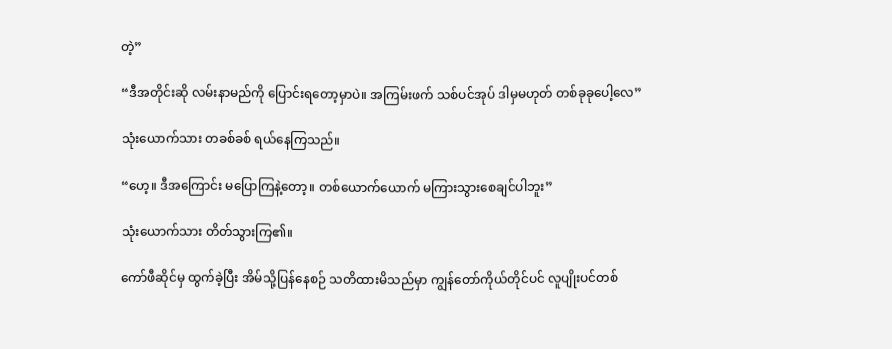တဲ့”

“ဒီအတိုင်းဆို လမ်းနာမည်ကို ပြောင်းရတော့မှာပဲ။ အကြမ်းဖက် သစ်ပင်အုပ် ဒါမှမဟုတ် တစ်ခုခုပေါ့လေ”

သုံးယောက်သား တခစ်ခစ် ရယ်နေကြသည်။

“ဟေ့။ ဒီအကြောင်း မပြောကြနဲ့တော့။ တစ်ယောက်ယောက် မကြားသွားစေချင်ပါဘူး”

သုံး‌ယောက်သား တိတ်သွားကြ၏။

ကော်ဖီဆိုင်မှ ထွက်ခဲ့ပြီး အိမ်သို့ပြန်နေစဉ် သတိထားမိသည်မှာ ကျွန်တော်ကိုယ်တိုင်ပင် လူပျိုးပင်တစ်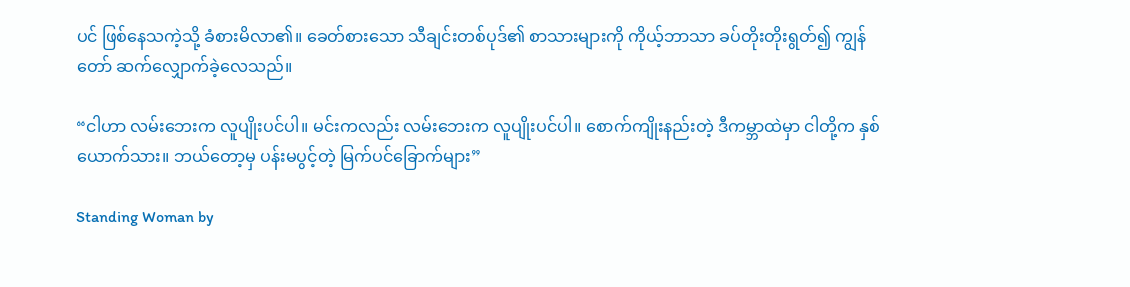ပင် ဖြစ်နေသကဲ့သို့ ခံစားမိလာ၏။ ခေတ်စားသော သီချင်းတစ်ပုဒ်၏ စာသားများကို ကိုယ့်ဘာသာ ခပ်တိုးတိုးရွတ်၍ ကျွန်တော် ဆက်လျှောက်ခဲ့လေသည်။

“ငါဟာ လမ်းဘေးက လူပျိုးပင်ပါ။ မင်းကလည်း လမ်းဘေးက လူပျိုးပင်ပါ။ စောက်ကျိုးနည်းတဲ့ ဒီကမ္ဘာထဲမှာ ငါတို့က နှစ်ယောက်သား။ ဘယ်တော့မှ ပန်းမပွင့်တဲ့ မြက်ပင်ခြောက်များ”

Standing Woman by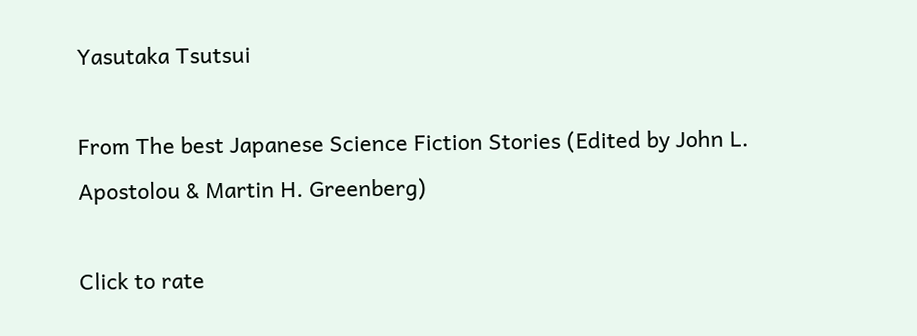Yasutaka Tsutsui

From The best Japanese Science Fiction Stories (Edited by John L. Apostolou & Martin H. Greenberg)

Click to rate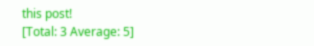this post!
[Total: 3 Average: 5]